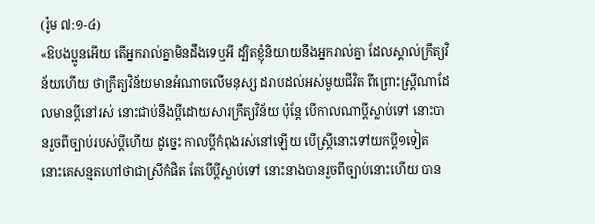(រ៉ូម ៧:១-៤)
«ឱបងប្អូនអើយ តើអ្នករាល់គ្នាមិនដឹងទេឬអី ដ្បិតខ្ញុំនិយាយនឹងអ្នករាល់គ្នា ដែលស្គាល់ក្រឹត្យវិន័យហើយ ថាក្រឹត្យវិន័យមានអំណាចលើមនុស្ស ដរាបដល់អស់មួយជីវិត ពីព្រោះស្ត្រីណាដែលមានប្តីនៅរស់ នោះជាប់នឹងប្តីដោយសារក្រឹត្យវិន័យ ប៉ុន្តែ បើកាលណាប្តីស្លាប់ទៅ នោះបានរួចពីច្បាប់របស់ប្តីហើយ ដូច្នេះ កាលប្តីកំពុងរស់នៅឡើយ បើស្ត្រីនោះទៅយកប្តី១ទៀត នោះគេសន្មតហៅថាជាស្រីកំផិត តែបើប្តីស្លាប់ទៅ នោះនាងបានរួចពីច្បាប់នោះហើយ បាន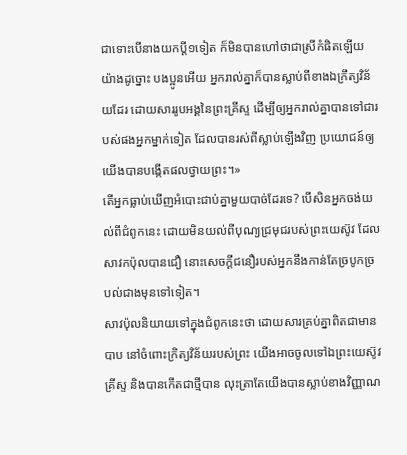ជាទោះបើនាងយកប្តី១ទៀត ក៏មិនបានហៅថាជាស្រីកំផិតឡើយ យ៉ាងដូច្នោះ បងប្អូនអើយ អ្នករាល់គ្នាក៏បានស្លាប់ពីខាងឯក្រឹត្យវិន័យដែរ ដោយសាររូបអង្គនៃព្រះគ្រីស្ទ ដើម្បីឲ្យអ្នករាល់គ្នាបានទៅជារបស់ផងអ្នកម្នាក់ទៀត ដែលបានរស់ពីស្លាប់ឡើងវិញ ប្រយោជន៍ឲ្យយើងបានបង្កើតផលថ្វាយព្រះ។»
តើអ្នកធ្លាប់ឃើញអំបោះជាប់គ្នាមួយបាច់ដែរទេ? បើសិនអ្នកចង់យល់ពីជំពូកនេះ ដោយមិនយល់ពីបុណ្យជ្រមុជរបស់ព្រះយេស៊ូវ ដែលសាវកប៉ុលបានជឿ នោះសេចក្តីជនឿរបស់អ្នកនឹងកាន់តែច្របូកច្របល់ជាងមុនទៅទៀត។
សាវប៉ុលនិយាយទៅក្នុងជំពូកនេះថា ដោយសារគ្រប់គ្នាពិតជាមានបាប នៅចំពោះក្រិត្យវិន័យរបស់ព្រះ យើងអាចចូលទៅឯព្រះយេស៊ូវគ្រីស្ទ និងបានកើតជាថ្មីបាន លុះត្រាតែយើងបានស្លាប់ខាងវិញ្ញាណ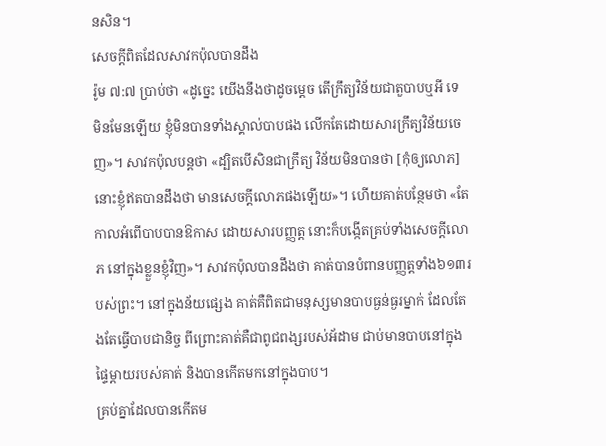នសិន។
សេចក្តីពិតដែលសាវកប៉ុលបានដឹង
រ៉ូម ៧:៧ ប្រាប់ថា «ដូច្នេះ យើងនឹងថាដូចម្តេច តើក្រឹត្យវិន័យជាតួបាបឬអី ទេ មិនមែនឡើយ ខ្ញុំមិនបានទាំងស្គាល់បាបផង លើកតែដោយសារក្រឹត្យវិន័យចេញ»។ សាវកប៉ុលបន្តថា «ដ្បិតបើសិនជាក្រឹត្យ វិន័យមិនបានថា [កុំឲ្យលោភ] នោះខ្ញុំឥតបានដឹងថា មានសេចក្តីលោភផងឡើយ»។ ហើយគាត់បន្ថែមថា «តែកាលអំពើបាបបានឱកាស ដោយសារបញ្ញត្ត នោះក៏បង្កើតគ្រប់ទាំងសេចក្តីលោភ នៅក្នុងខ្លួនខ្ញុំវិញ»។ សាវកប៉ុលបានដឹងថា គាត់បានបំពានបញ្ញត្តទាំង៦១៣របស់ព្រះ។ នៅក្នុងន័យផ្សេង គាត់គឺពិតជាមនុស្សមានបាបធ្ងន់ធ្ងរម្នាក់ ដែលតែងតែធ្វើបាបជានិច្ច ពីព្រោះគាត់គឺជាពូជពង្សរបស់អ័ដាម ជាប់មានបាបនៅក្នុងផ្ទៃម្តាយរបស់គាត់ និងបានកើតមកនៅក្នុងបាប។
គ្រប់គ្នាដែលបានកើតម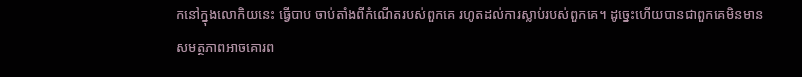កនៅក្នុងលោកិយនេះ ធ្វើបាប ចាប់តាំងពីកំណើតរបស់ពួកគេ រហូតដល់ការស្លាប់របស់ពួកគេ។ ដូច្នេះហើយបានជាពួកគេមិនមានសមត្ថភាពអាចគោរព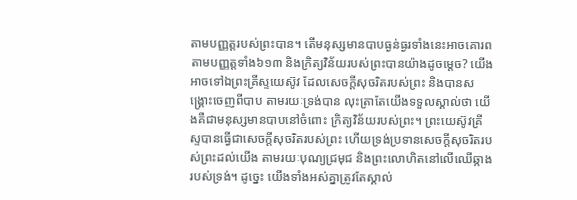តាមបញ្ញត្តរបស់ព្រះបាន។ តើមនុស្សមានបាបធ្ងន់ធ្ងរទាំងនេះអាចគោរពតាមបញ្ញត្តទាំង៦១៣ និងក្រិត្យវិន័យរបស់ព្រះបានយ៉ាងដូចម្តេច? យើងអាចទៅឯព្រះគ្រីស្ទយេស៊ូវ ដែលសេចក្តីសុចរិតរបស់ព្រះ និងបានសង្រ្គោះចេញពីបាប តាមរយៈទ្រង់បាន លុះត្រាតែយើងទទួលស្គាល់ថា យើងគឺជាមនុស្សមានបាបនៅចំពោះ ក្រិត្យវិន័យរបស់ព្រះ។ ព្រះយេស៊ូវគ្រីស្ទបានធ្វើជាសេចក្តីសុចរិតរបស់ព្រះ ហើយទ្រង់ប្រទានសេចក្តីសុចរិតរបស់ព្រះដល់យើង តាមរយៈបុណ្យជ្រមុជ និងព្រះលោហិតនៅលើឈើឆ្កាងរបស់ទ្រង់។ ដូច្នេះ យើងទាំងអស់គ្នាត្រូវតែស្គាល់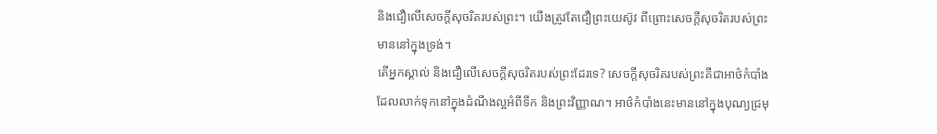និងជឿលើសេចក្តីសុចរិតរបស់ព្រះ។ យើងត្រូវតែជឿព្រះយេស៊ូវ ពីព្រោះសេចក្តីសុចរិតរបស់ព្រះមាននៅក្នុងទ្រង់។
តើអ្នកស្គាល់ និងជឿលើសេចក្តីសុចរិតរបស់ព្រះដែរទេ? សេចក្តីសុចរិតរបស់ព្រះគឺជាអាថ៌កំបាំង ដែលលាក់ទុកនៅក្នុងដំណឹងល្អអំពីទឹក និងព្រះវិញ្ញាណ។ អាថ៌កំបាំងនេះមាននៅក្នុងបុណ្យជ្រមុ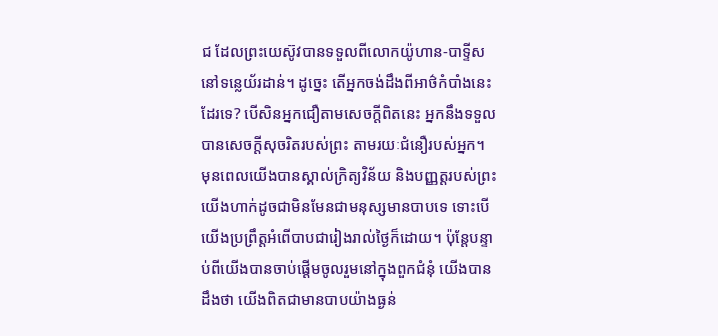ជ ដែលព្រះយេស៊ូវបានទទួលពីលោកយ៉ូហាន-បាទ្ទីស នៅទន្លេយ័រដាន់។ ដូច្នេះ តើអ្នកចង់ដឹងពីអាថ៌កំបាំងនេះដែរទេ? បើសិនអ្នកជឿតាមសេចក្តីពិតនេះ អ្នកនឹងទទួលបានសេចក្តីសុចរិតរបស់ព្រះ តាមរយៈជំនឿរបស់អ្នក។
មុនពេលយើងបានស្គាល់ក្រិត្យវិន័យ និងបញ្ញត្តរបស់ព្រះ យើងហាក់ដូចជាមិនមែនជាមនុស្សមានបាបទេ ទោះបើយើងប្រព្រឹត្តអំពើបាបជារៀងរាល់ថ្ងៃក៏ដោយ។ ប៉ុន្តែបន្ទាប់ពីយើងបានចាប់ផ្តើមចូលរួមនៅក្នុងពួកជំនុំ យើងបានដឹងថា យើងពិតជាមានបាបយ៉ាងធ្ងន់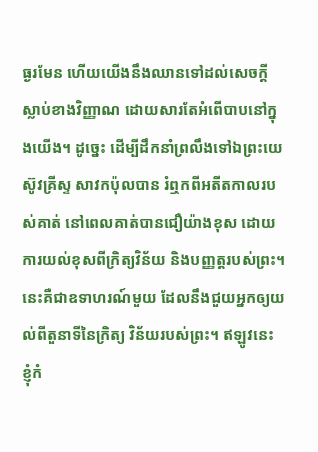ធ្ងរមែន ហើយយើងនឹងឈានទៅដល់សេចក្តីស្លាប់ខាងវិញ្ញាណ ដោយសារតែអំពើបាបនៅក្នុងយើង។ ដូច្នេះ ដើម្បីដឹកនាំព្រលឹងទៅឯព្រះយេស៊ូវគ្រីស្ទ សាវកប៉ុលបាន រំឮកពីអតីតកាលរបស់គាត់ នៅពេលគាត់បានជឿយ៉ាងខុស ដោយការយល់ខុសពីក្រិត្យវិន័យ និងបញ្ញត្តរបស់ព្រះ។
នេះគឺជាឧទាហរណ៍មួយ ដែលនឹងជួយអ្នកឲ្យយល់ពីតួនាទីនៃក្រិត្យ វិន័យរបស់ព្រះ។ ឥឡូវនេះ ខ្ញុំកំ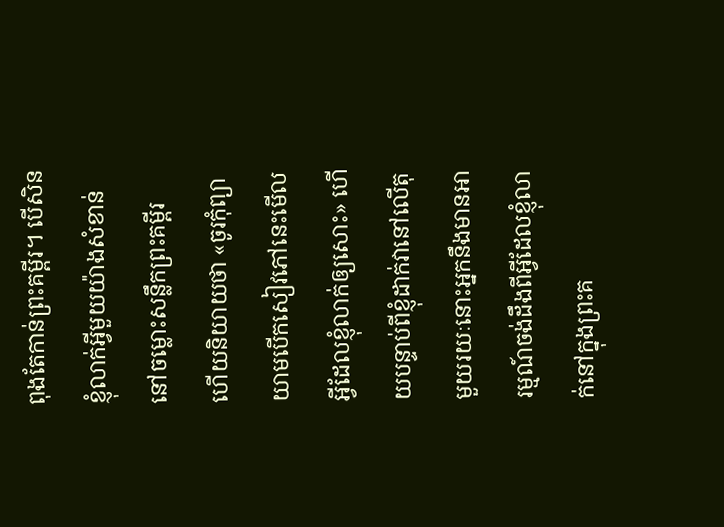ពុងតែកាន់ព្រះគម្ពីរ។ បើសិនខ្ញុំលាក់អ្វីមួយយ៉ាងសំខាន់ នៅចម្លោះសន្លឹកព្រះគម្ពីរ ហើយនិយាយថា «ចូរកុំព្យាយាមបើកសៀវភៅនេះមើលអ្វីដែលខ្ញុំលាក់ឲ្យសោះ» ហើយបន្ទាប់ពីខ្ញុំដាក់វានៅលើតុ មួយរយៈនោះអ្នកនឹងមានអារម្មណ៍ចង់ដឹងពីអ្វីដែលខ្ញុំលាក់នៅក្នុងព្រះគ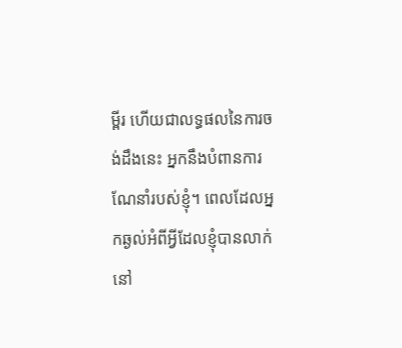ម្ពីរ ហើយជាលទ្ធផលនៃការចង់ដឹងនេះ អ្នកនឹងបំពានការណែនាំរបស់ខ្ញុំ។ ពេលដែលអ្នកឆ្ងល់អំពីអ្វីដែលខ្ញុំបានលាក់នៅ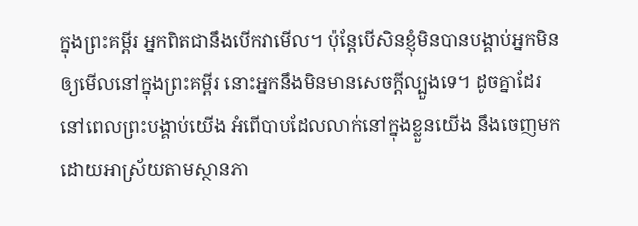ក្នុងព្រះគម្ពីរ អ្នកពិតជានឹងបើកវាមើល។ ប៉ុន្តែបើសិនខ្ញុំមិនបានបង្គាប់អ្នកមិនឲ្យមើលនៅក្នុងព្រះគម្ពីរ នោះអ្នកនឹងមិនមានសេចក្តីល្បួងទេ។ ដូចគ្នាដែរ នៅពេលព្រះបង្គាប់យើង អំពើបាបដែលលាក់នៅក្នុងខ្លួនយើង នឹងចេញមក ដោយអាស្រ័យតាមស្ថានភា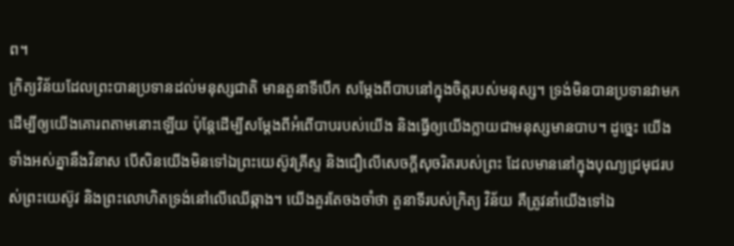ព។
ក្រិត្យវិន័យដែលព្រះបានប្រទានដល់មនុស្សជាតិ មានតួនាទីបើក សម្តែងពីបាបនៅក្នុងចិត្តរបស់មនុស្ស។ ទ្រង់មិនបានប្រទានវាមក ដើម្បីឲ្យយើងគោរពតាមនោះឡើយ ប៉ុន្តែដើម្បីសម្តែងពីអំពើបាបរបស់យើង និងធ្វើឲ្យយើងក្លាយជាមនុស្សមានបាប។ ដូច្នេះ យើងទាំងអស់គ្នានឹងវិនាស បើសិនយើងមិនទៅឯព្រះយេស៊ូវគ្រីស្ទ និងជឿលើសេចក្តីសុចរិតរបស់ព្រះ ដែលមាននៅក្នុងបុណ្យជ្រមុជរបស់ព្រះយេស៊ូវ និងព្រះលោហិតទ្រង់នៅលើឈើឆ្កាង។ យើងគួរតែចងចាំថា តួនាទីរបស់ក្រិត្យ វិន័យ គឺត្រូវនាំយើងទៅឯ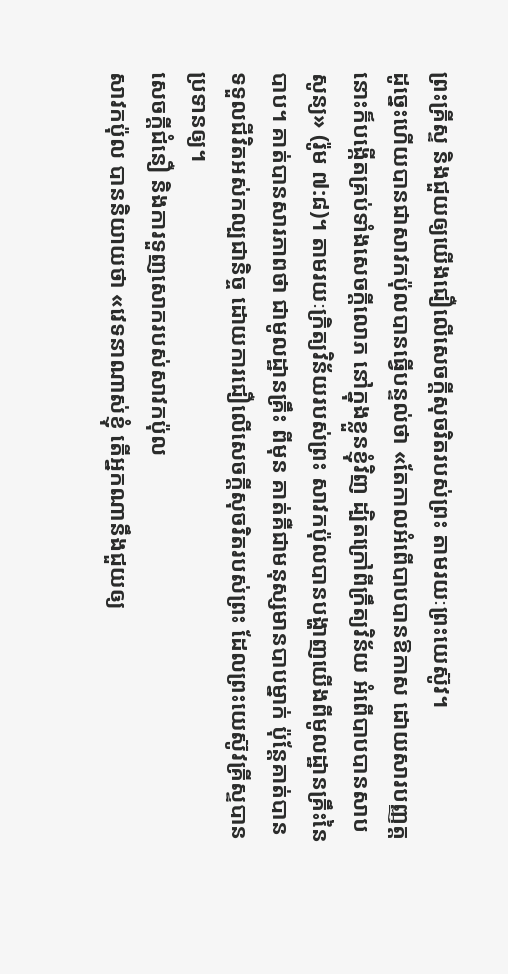ព្រះគ្រីស្ទ និងជួយឲ្យយើងជឿលើសេចក្តីសុចរិតរបស់ព្រះ តាមរយៈព្រះយេស៊ូវ។
ដូច្នេះហើយបានជាសាវកប៉ុលបានធ្វើបន្ទល់ថា «តែកាលអំពើបាបបានឱកាស ដោយសារបញ្ញត្ត នោះក៏បង្កើតគ្រប់ទាំងសេចក្តីលោភ នៅក្នុងខ្លួនខ្ញុំវិញ ដ្បិតក្រៅពីក្រឹត្យវិន័យ អំពើបាបបានសាបសូន្យ» (រ៉ូម ៧:៨)។ តាមរយៈក្រិត្យវិន័យរបស់ព្រះ សាវកប៉ុលបានបង្ហាញយើងពីមូលដ្ឋានគ្រឹះនៃបាប។ គាត់បានសារភាពថា ជាមូលដ្ឋានគ្រឹះ ពីមុន គាត់គឺជាមនុស្សមានបាបម្នាក់ ប៉ុន្តែគាត់បានទទួលជីវិតអស់កល្បជានិច្ច ដោយការជឿលើសេចក្តីសុចរិតរបស់ព្រះ ដែលព្រះយេស៊ូវគ្រីស្ទបានប្រទានឲ្យ។
សេចក្តីជំនឿ និងការទួញសោករបស់សាវកប៉ុល
សាវកប៉ុល បាននិយាយថា «វេទនាណាស់ខ្ញុំ តើអ្នកណានឹងជួយឲ្យ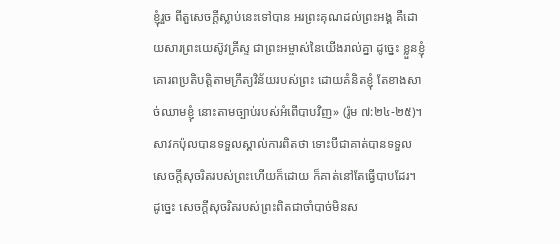ខ្ញុំរួច ពីតួសេចក្តីស្លាប់នេះទៅបាន អរព្រះគុណដល់ព្រះអង្គ គឺដោយសារព្រះយេស៊ូវគ្រីស្ទ ជាព្រះអម្ចាស់នៃយើងរាល់គ្នា ដូច្នេះ ខ្លួនខ្ញុំគោរពប្រតិបត្តិតាមក្រឹត្យវិន័យរបស់ព្រះ ដោយគំនិតខ្ញុំ តែខាងសាច់ឈាមខ្ញុំ នោះតាមច្បាប់របស់អំពើបាបវិញ» (រ៉ូម ៧:២៤-២៥)។
សាវកប៉ុលបានទទួលស្គាល់ការពិតថា ទោះបីជាគាត់បានទទួល សេចក្តីសុចរិតរបស់ព្រះហើយក៏ដោយ ក៏គាត់នៅតែធ្វើបាបដែរ។ ដូច្នេះ សេចក្តីសុចរិតរបស់ព្រះពិតជាចាំបាច់មិនស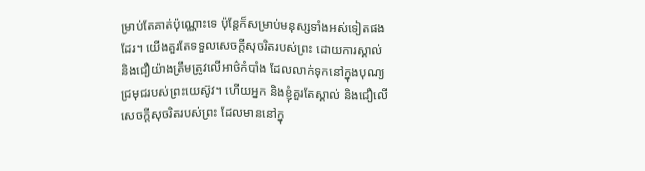ម្រាប់តែគាត់ប៉ុណ្ណោះទេ ប៉ុន្តែក៏សម្រាប់មនុស្សទាំងអស់ទៀតផងដែរ។ យើងគួរតែទទួលសេចក្តីសុចរិតរបស់ព្រះ ដោយការស្គាល់ និងជឿយ៉ាងត្រឹមត្រូវលើអាថ៌កំបាំង ដែលលាក់ទុកនៅក្នុងបុណ្យជ្រមុជរបស់ព្រះយេស៊ូវ។ ហើយអ្នក និងខ្ញុំគួរតែស្គាល់ និងជឿលើសេចក្តីសុចរិតរបស់ព្រះ ដែលមាននៅក្នុ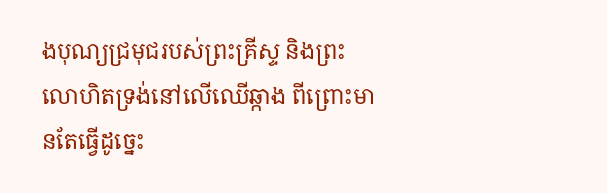ងបុណ្យជ្រមុជរបស់ព្រះគ្រីស្ទ និងព្រះលោហិតទ្រង់នៅលើឈើឆ្កាង ពីព្រោះមានតែធ្វើដូច្នេះ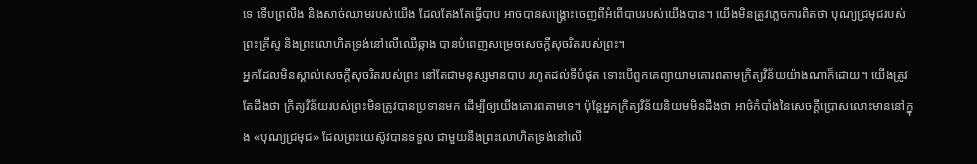ទេ ទើបព្រលឹង និងសាច់ឈាមរបស់យើង ដែលតែងតែធ្វើបាប អាចបានសង្រ្គោះចេញពីអំពើបាបរបស់យើងបាន។ យើងមិនត្រូវភ្លេចការពិតថា បុណ្យជ្រមុជរបស់ព្រះគ្រីស្ទ និងព្រះលោហិតទ្រង់នៅលើឈើឆ្កាង បានបំពេញសម្រេចសេចក្តីសុចរិតរបស់ព្រះ។
អ្នកដែលមិនស្គាល់សេចក្តីសុចរិតរបស់ព្រះ នៅតែជាមនុស្សមានបាប រហូតដល់ទីបំផុត ទោះបើពួកគេព្យាយាមគោរពតាមក្រិត្យវិន័យយ៉ាងណាក៏ដោយ។ យើងត្រូវតែដឹងថា ក្រិត្យវិន័យរបស់ព្រះមិនត្រូវបានប្រទានមក ដើម្បីឲ្យយើងគោរពតាមទេ។ ប៉ុន្តែអ្នកក្រិត្យវិន័យនិយមមិនដឹងថា អាថ៌កំបាំងនៃសេចក្តីប្រោសលោះមាននៅក្នុង «បុណ្យជ្រមុជ» ដែលព្រះយេស៊ូវបានទទួល ជាមួយនឹងព្រះលោហិតទ្រង់នៅលើ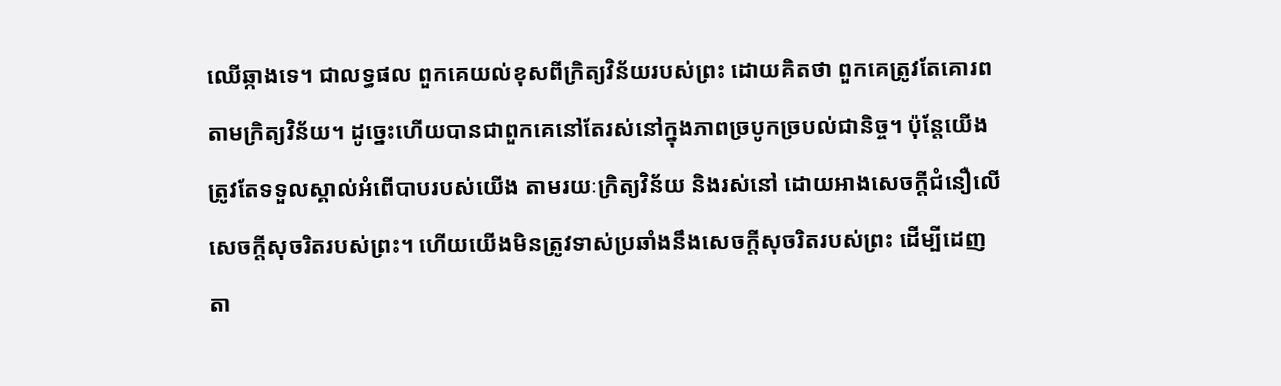ឈើឆ្កាងទេ។ ជាលទ្ធផល ពួកគេយល់ខុសពីក្រិត្យវិន័យរបស់ព្រះ ដោយគិតថា ពួកគេត្រូវតែគោរពតាមក្រិត្យវិន័យ។ ដូច្នេះហើយបានជាពួកគេនៅតែរស់នៅក្នុងភាពច្របូកច្របល់ជានិច្ច។ ប៉ុន្តែយើងត្រូវតែទទួលស្គាល់អំពើបាបរបស់យើង តាមរយៈក្រិត្យវិន័យ និងរស់នៅ ដោយអាងសេចក្តីជំនឿលើសេចក្តីសុចរិតរបស់ព្រះ។ ហើយយើងមិនត្រូវទាស់ប្រឆាំងនឹងសេចក្តីសុចរិតរបស់ព្រះ ដើម្បីដេញតា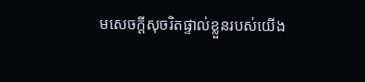មសេចក្តីសុចរិតផ្ទាល់ខ្លួនរបស់យើង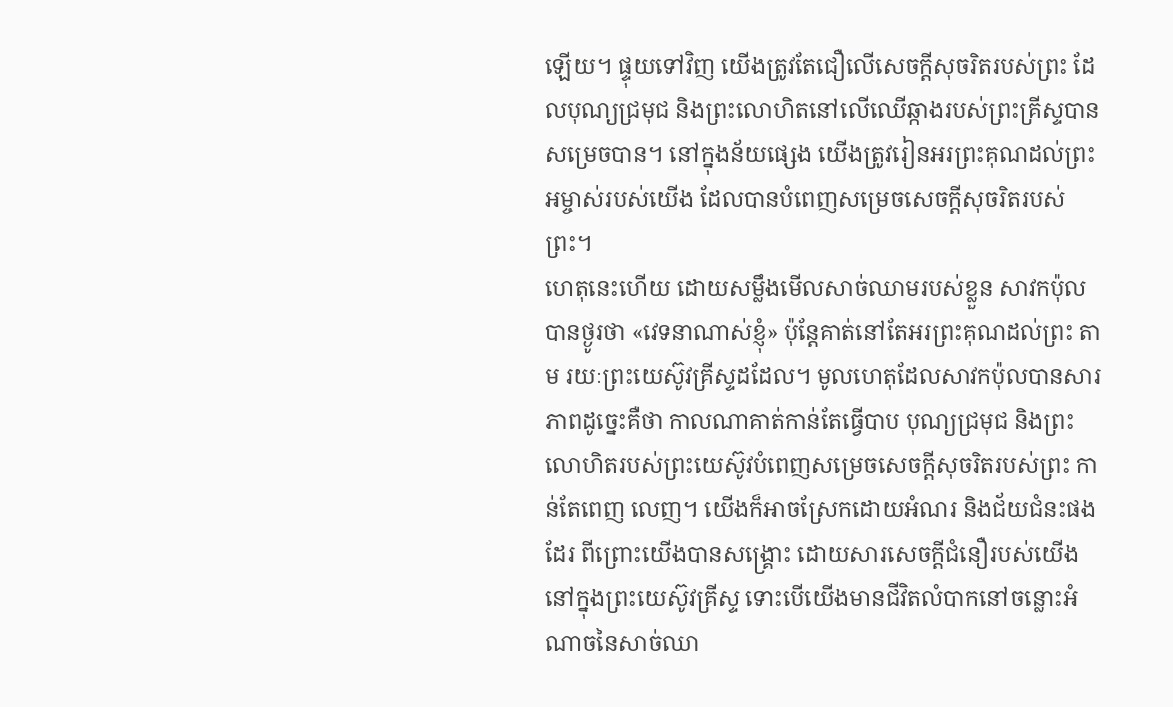ឡើយ។ ផ្ទុយទៅវិញ យើងត្រូវតែជឿលើសេចក្តីសុចរិតរបស់ព្រះ ដែលបុណ្យជ្រមុជ និងព្រះលោហិតនៅលើឈើឆ្កាងរបស់ព្រះគ្រីស្ទបានសម្រេចបាន។ នៅក្នុងន័យផ្សេង យើងត្រូវរៀនអរព្រះគុណដល់ព្រះអម្ចាស់របស់យើង ដែលបានបំពេញសម្រេចសេចក្តីសុចរិតរបស់ព្រះ។
ហេតុនេះហើយ ដោយសម្លឹងមើលសាច់ឈាមរបស់ខ្លួន សាវកប៉ុលបានថ្ងូរថា «វេទនាណាស់ខ្ញុំ» ប៉ុន្តែគាត់នៅតែអរព្រះគុណដល់ព្រះ តាម រយៈព្រះយេស៊ូវគ្រីស្ទដដែល។ មូលហេតុដែលសាវកប៉ុលបានសារភាពដូច្នេះគឺថា កាលណាគាត់កាន់តែធ្វើបាប បុណ្យជ្រមុជ និងព្រះលោហិតរបស់ព្រះយេស៊ូវបំពេញសម្រេចសេចក្តីសុចរិតរបស់ព្រះ កាន់តែពេញ លេញ។ យើងក៏អាចស្រែកដោយអំណរ និងជ័យជំនះផងដែរ ពីព្រោះយើងបានសង្រ្គោះ ដោយសារសេចក្តីជំនឿរបស់យើងនៅក្នុងព្រះយេស៊ូវគ្រីស្ទ ទោះបើយើងមានជីវិតលំបាកនៅចន្លោះអំណាចនៃសាច់ឈា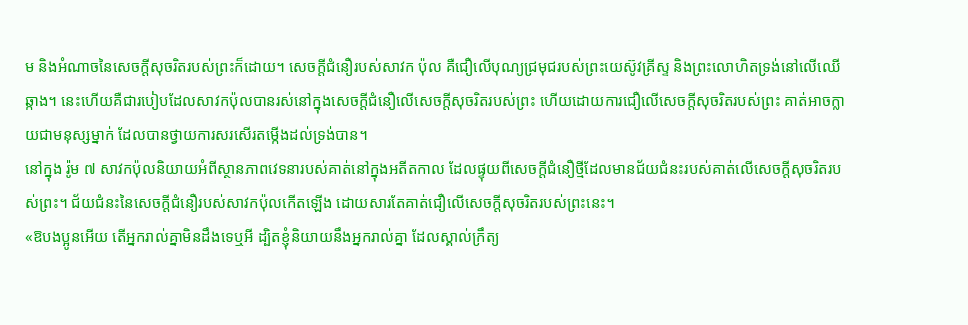ម និងអំណាចនៃសេចក្តីសុចរិតរបស់ព្រះក៏ដោយ។ សេចក្តីជំនឿរបស់សាវក ប៉ុល គឺជឿលើបុណ្យជ្រមុជរបស់ព្រះយេស៊ូវគ្រីស្ទ និងព្រះលោហិតទ្រង់នៅលើឈើឆ្កាង។ នេះហើយគឺជារបៀបដែលសាវកប៉ុលបានរស់នៅក្នុងសេចក្តីជំនឿលើសេចក្តីសុចរិតរបស់ព្រះ ហើយដោយការជឿលើសេចក្តីសុចរិតរបស់ព្រះ គាត់អាចក្លាយជាមនុស្សម្នាក់ ដែលបានថ្វាយការសរសើរតម្កើងដល់ទ្រង់បាន។
នៅក្នុង រ៉ូម ៧ សាវកប៉ុលនិយាយអំពីស្ថានភាពវេទនារបស់គាត់នៅក្នុងអតីតកាល ដែលផ្ទុយពីសេចក្តីជំនឿថ្មីដែលមានជ័យជំនះរបស់គាត់លើសេចក្តីសុចរិតរបស់ព្រះ។ ជ័យជំនះនៃសេចក្តីជំនឿរបស់សាវកប៉ុលកើតឡើង ដោយសារតែគាត់ជឿលើសេចក្តីសុចរិតរបស់ព្រះនេះ។
«ឱបងប្អូនអើយ តើអ្នករាល់គ្នាមិនដឹងទេឬអី ដ្បិតខ្ញុំនិយាយនឹងអ្នករាល់គ្នា ដែលស្គាល់ក្រឹត្យ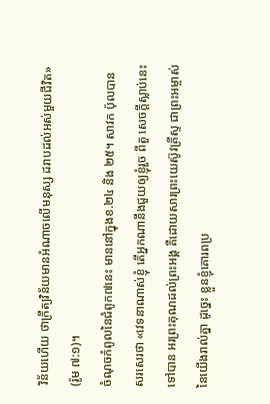វិន័យហើយ ថាក្រឹត្យវិន័យមានអំណាចលើមនុស្ស ដរាបដល់អស់មួយជីវិត» (រ៉ូម ៧:១)។
ចំណុចកំពូលនៃជំពូក៧នេះ មាននៅក្នុងខ.២៤ និង ២៥។ សាវក ប៉ុលបានសរសេរថា «វេទនាណាស់ខ្ញុំ តើអ្នកណានឹងជួយឲ្យខ្ញុំរួច ពីតួ សេចក្តីស្លាប់នេះទៅបាន អរព្រះគុណដល់ព្រះអង្គ គឺដោយសារព្រះយេស៊ូវគ្រីស្ទ ជាព្រះអម្ចាស់នៃយើងរាល់គ្នា ដូច្នេះ ខ្លួនខ្ញុំគោរពប្រ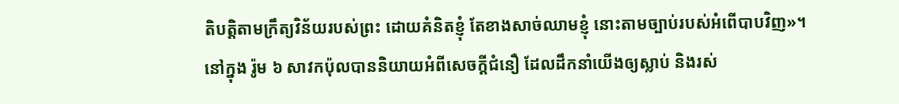តិបត្តិតាមក្រឹត្យវិន័យរបស់ព្រះ ដោយគំនិតខ្ញុំ តែខាងសាច់ឈាមខ្ញុំ នោះតាមច្បាប់របស់អំពើបាបវិញ»។
នៅក្នុង រ៉ូម ៦ សាវកប៉ុលបាននិយាយអំពីសេចក្តីជំនឿ ដែលដឹកនាំយើងឲ្យស្លាប់ និងរស់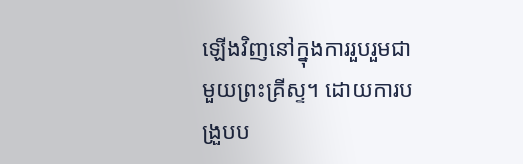ឡើងវិញនៅក្នុងការរួបរួមជាមួយព្រះគ្រីស្ទ។ ដោយការបង្រួបប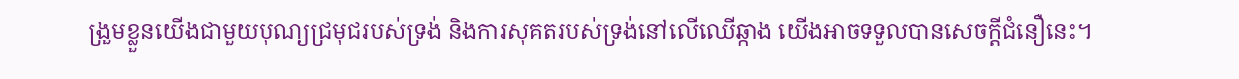ង្រួមខ្លួនយើងជាមួយបុណ្យជ្រមុជរបស់ទ្រង់ និងការសុគតរបស់ទ្រង់នៅលើឈើឆ្កាង យើងអាចទទួលបានសេចក្តីជំនឿនេះ។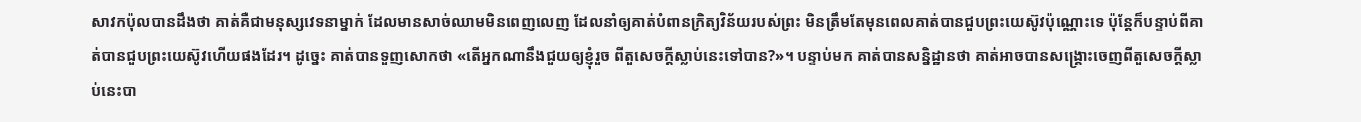សាវកប៉ុលបានដឹងថា គាត់គឺជាមនុស្សវេទនាម្នាក់ ដែលមានសាច់ឈាមមិនពេញលេញ ដែលនាំឲ្យគាត់បំពានក្រិត្យវិន័យរបស់ព្រះ មិនត្រឹមតែមុនពេលគាត់បានជួបព្រះយេស៊ូវប៉ុណ្ណោះទេ ប៉ុន្តែក៏បន្ទាប់ពីគាត់បានជួបព្រះយេស៊ូវហើយផងដែរ។ ដូច្នេះ គាត់បានទួញសោកថា «តើអ្នកណានឹងជួយឲ្យខ្ញុំរួច ពីតួសេចក្តីស្លាប់នេះទៅបាន?»។ បន្ទាប់មក គាត់បានសន្និដ្ឋានថា គាត់អាចបានសង្រ្គោះចេញពីតួសេចក្តីស្លាប់នេះបា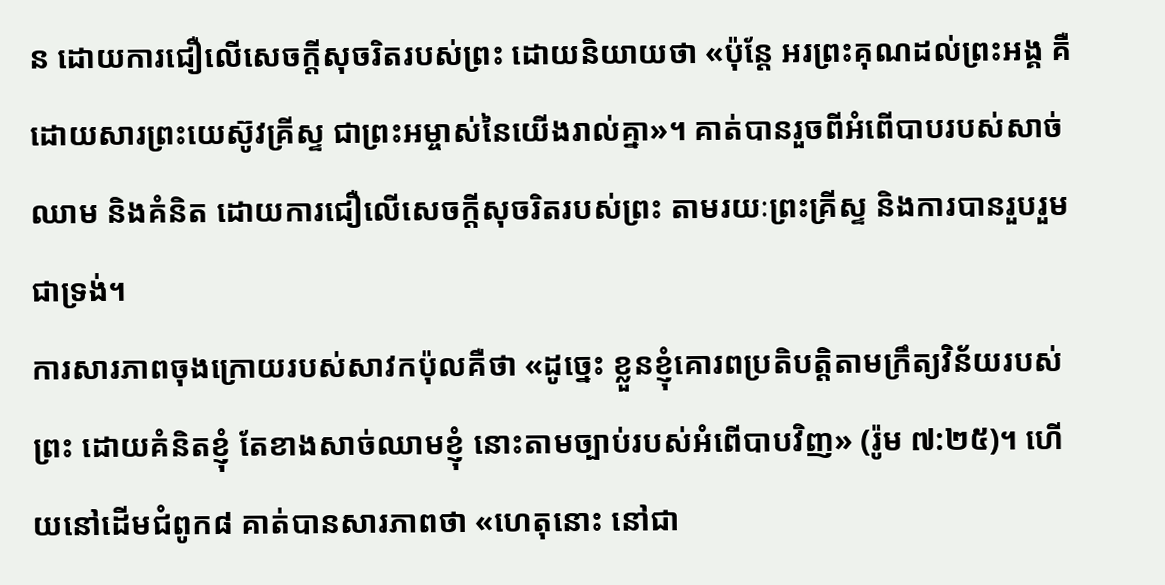ន ដោយការជឿលើសេចក្តីសុចរិតរបស់ព្រះ ដោយនិយាយថា «ប៉ុន្តែ អរព្រះគុណដល់ព្រះអង្គ គឺដោយសារព្រះយេស៊ូវគ្រីស្ទ ជាព្រះអម្ចាស់នៃយើងរាល់គ្នា»។ គាត់បានរួចពីអំពើបាបរបស់សាច់ឈាម និងគំនិត ដោយការជឿលើសេចក្តីសុចរិតរបស់ព្រះ តាមរយៈព្រះគ្រីស្ទ និងការបានរួបរួមជាទ្រង់។
ការសារភាពចុងក្រោយរបស់សាវកប៉ុលគឺថា «ដូច្នេះ ខ្លួនខ្ញុំគោរពប្រតិបត្តិតាមក្រឹត្យវិន័យរបស់ព្រះ ដោយគំនិតខ្ញុំ តែខាងសាច់ឈាមខ្ញុំ នោះតាមច្បាប់របស់អំពើបាបវិញ» (រ៉ូម ៧:២៥)។ ហើយនៅដើមជំពូក៨ គាត់បានសារភាពថា «ហេតុនោះ នៅជា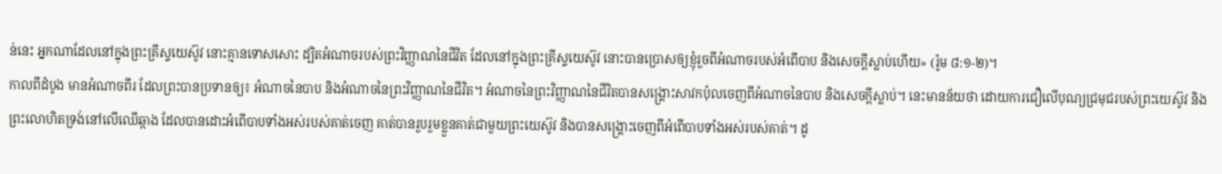ន់នេះ អ្នកណាដែលនៅក្នុងព្រះគ្រីស្ទយេស៊ូវ នោះគ្មានទោសសោះ ដ្បិតអំណាចរបស់ព្រះវិញ្ញាណនៃជីវិត ដែលនៅក្នុងព្រះគ្រីស្ទយេស៊ូវ នោះបានប្រោសឲ្យខ្ញុំរួចពីអំណាចរបស់អំពើបាប និងសេចក្តីស្លាប់ហើយ» (រ៉ូម ៨:១-២)។
កាលពីដំបូង មានអំណាចពីរ ដែលព្រះបានប្រទានឲ្យ៖ អំណាចនៃបាប និងអំណាចនៃព្រះវិញ្ញាណនៃជីវិត។ អំណាចនៃព្រះវិញ្ញាណនៃជីវិតបានសង្រ្គោះសាវកប៉ុលចេញពីអំណាចនៃបាប និងសេចក្តីស្លាប់។ នេះមានន័យថា ដោយការជឿលើបុណ្យជ្រមុជរបស់ព្រះយេស៊ូវ និងព្រះលោហិតទ្រង់នៅលើឈើឆ្កាង ដែលបានដោះអំពើបាបទាំងអស់របស់គាត់ចេញ គាត់បានរួបរួមខ្លួនគាត់ជាមួយព្រះយេស៊ូវ និងបានសង្រ្គោះចេញពីអំពើបាបទាំងអស់របស់គាត់។ ដូ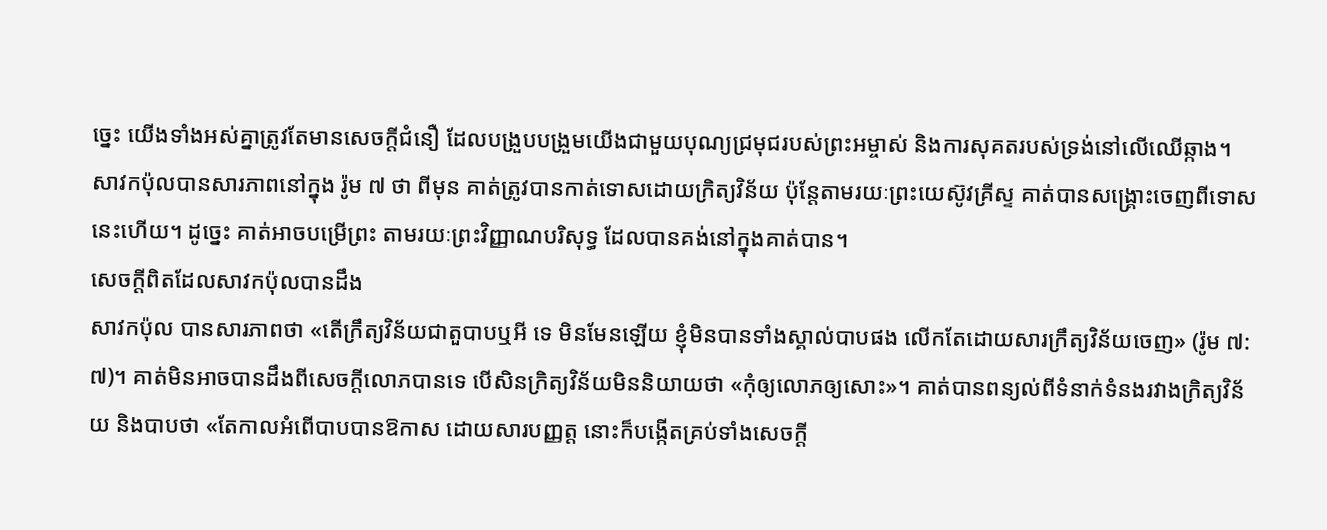ច្នេះ យើងទាំងអស់គ្នាត្រូវតែមានសេចក្តីជំនឿ ដែលបង្រួបបង្រួមយើងជាមួយបុណ្យជ្រមុជរបស់ព្រះអម្ចាស់ និងការសុគតរបស់ទ្រង់នៅលើឈើឆ្កាង។
សាវកប៉ុលបានសារភាពនៅក្នុង រ៉ូម ៧ ថា ពីមុន គាត់ត្រូវបានកាត់ទោសដោយក្រិត្យវិន័យ ប៉ុន្តែតាមរយៈព្រះយេស៊ូវគ្រីស្ទ គាត់បានសង្រ្គោះចេញពីទោសនេះហើយ។ ដូច្នេះ គាត់អាចបម្រើព្រះ តាមរយៈព្រះវិញ្ញាណបរិសុទ្ធ ដែលបានគង់នៅក្នុងគាត់បាន។
សេចក្តីពិតដែលសាវកប៉ុលបានដឹង
សាវកប៉ុល បានសារភាពថា «តើក្រឹត្យវិន័យជាតួបាបឬអី ទេ មិនមែនឡើយ ខ្ញុំមិនបានទាំងស្គាល់បាបផង លើកតែដោយសារក្រឹត្យវិន័យចេញ» (រ៉ូម ៧:៧)។ គាត់មិនអាចបានដឹងពីសេចក្តីលោភបានទេ បើសិនក្រិត្យវិន័យមិននិយាយថា «កុំឲ្យលោភឲ្យសោះ»។ គាត់បានពន្យល់ពីទំនាក់ទំនងរវាងក្រិត្យវិន័យ និងបាបថា «តែកាលអំពើបាបបានឱកាស ដោយសារបញ្ញត្ត នោះក៏បង្កើតគ្រប់ទាំងសេចក្តី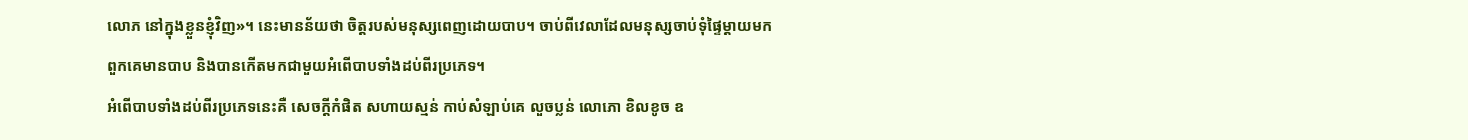លោភ នៅក្នុងខ្លួនខ្ញុំវិញ»។ នេះមានន័យថា ចិត្តរបស់មនុស្សពេញដោយបាប។ ចាប់ពីវេលាដែលមនុស្សចាប់ទុំផ្ទៃម្តាយមក ពួកគេមានបាប និងបានកើតមកជាមួយអំពើបាបទាំងដប់ពីរប្រភេទ។
អំពើបាបទាំងដប់ពីរប្រភេទនេះគឺ សេចក្តីកំផិត សហាយស្មន់ កាប់សំឡាប់គេ លួចប្លន់ លោភោ ខិលខូច ឧ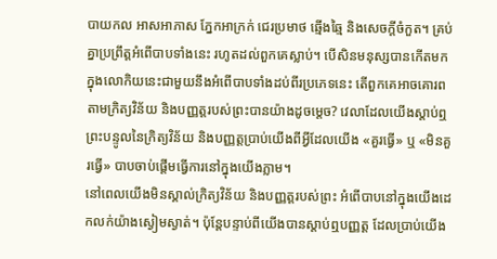បាយកល អាសអាភាស ភ្នែកអាក្រក់ ជេរប្រមាថ ឆ្មើងឆ្មៃ និងសេចក្តីចំកួត។ គ្រប់គ្នាប្រព្រឹត្តអំពើបាបទាំងនេះ រហូតដល់ពួកគេស្លាប់។ បើសិនមនុស្សបានកើតមកក្នុងលោកិយនេះជាមួយនឹងអំពើបាបទាំងដប់ពីរប្រភេទនេះ តើពួកគេអាចគោរពតាមក្រិត្យវិន័យ និងបញ្ញត្តរបស់ព្រះបានយ៉ាងដូចម្តេច? វេលាដែលយើងស្តាប់ឮព្រះបន្ទូលនៃក្រិត្យវិន័យ និងបញ្ញត្តប្រាប់យើងពីអ្វីដែលយើង «គួរធ្វើ» ឬ «មិនគួរធ្វើ» បាបចាប់ផ្តើមធ្វើការនៅក្នុងយើងភ្លាម។
នៅពេលយើងមិនស្គាល់ក្រិត្យវិន័យ និងបញ្ញត្តរបស់ព្រះ អំពើបាបនៅក្នុងយើងដេកលក់យ៉ាងស្ងៀមស្ងាត់។ ប៉ុន្តែបន្ទាប់ពីយើងបានស្តាប់ឮបញ្ញត្ត ដែលប្រាប់យើង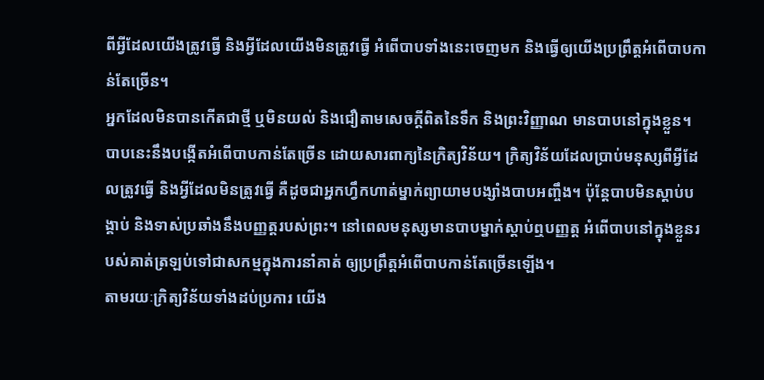ពីអ្វីដែលយើងត្រូវធ្វើ និងអ្វីដែលយើងមិនត្រូវធ្វើ អំពើបាបទាំងនេះចេញមក និងធ្វើឲ្យយើងប្រព្រឹត្តអំពើបាបកាន់តែច្រើន។
អ្នកដែលមិនបានកើតជាថ្មី ឬមិនយល់ និងជឿតាមសេចក្តីពិតនៃទឹក និងព្រះវិញ្ញាណ មានបាបនៅក្នុងខ្លួន។ បាបនេះនឹងបង្កើតអំពើបាបកាន់តែច្រើន ដោយសារពាក្យនៃក្រិត្យវិន័យ។ ក្រិត្យវិន័យដែលប្រាប់មនុស្សពីអ្វីដែលត្រូវធ្វើ និងអ្វីដែលមិនត្រូវធ្វើ គឺដូចជាអ្នកហ្វឹកហាត់ម្នាក់ព្យាយាមបង្សាំងបាបអញ្ចឹង។ ប៉ុន្តែបាបមិនស្តាប់បង្គាប់ និងទាស់ប្រឆាំងនឹងបញ្ញត្តរបស់ព្រះ។ នៅពេលមនុស្សមានបាបម្នាក់ស្តាប់ឮបញ្ញត្ត អំពើបាបនៅក្នុងខ្លួនរបស់គាត់ត្រឡប់ទៅជាសកម្មក្នុងការនាំគាត់ ឲ្យប្រព្រឹត្តអំពើបាបកាន់តែច្រើនឡើង។
តាមរយៈក្រិត្យវិន័យទាំងដប់ប្រការ យើង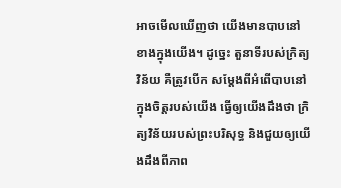អាចមើលឃើញថា យើងមានបាបនៅខាងក្នុងយើង។ ដូច្នេះ តួនាទីរបស់ក្រិត្យវិន័យ គឺត្រូវបើក សម្តែងពីអំពើបាបនៅក្នុងចិត្តរបស់យើង ធ្វើឲ្យយើងដឹងថា ក្រិត្យវិន័យរបស់ព្រះបរិសុទ្ធ និងជួយឲ្យយើងដឹងពីភាព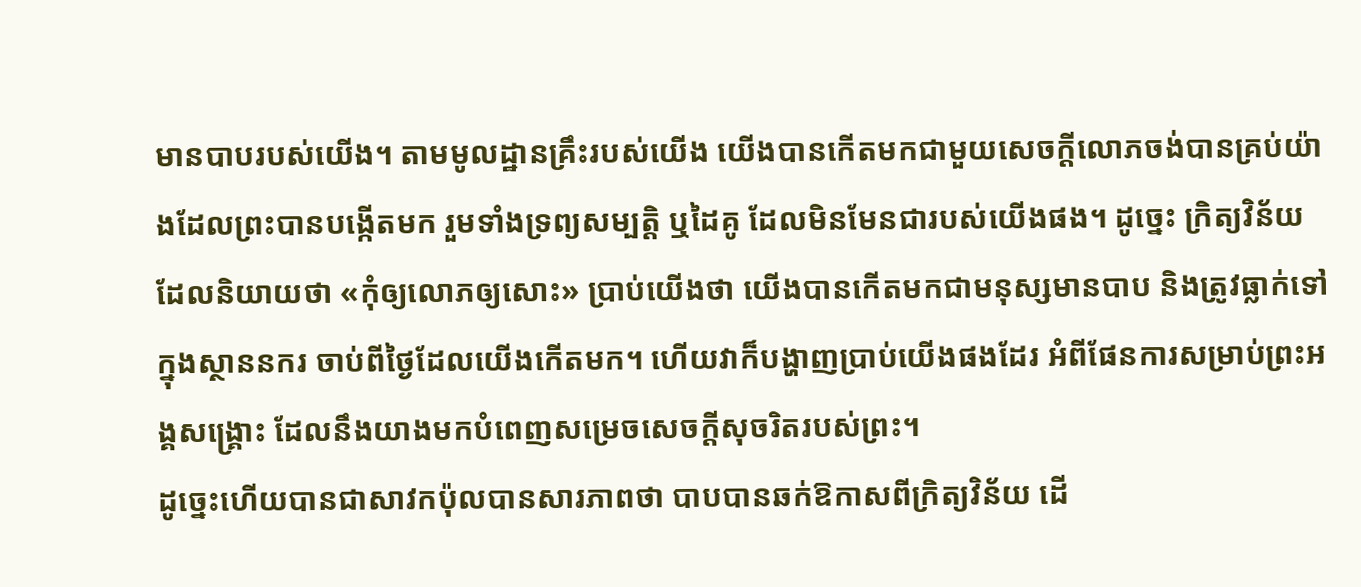មានបាបរបស់យើង។ តាមមូលដ្ឋានគ្រឹះរបស់យើង យើងបានកើតមកជាមួយសេចក្តីលោភចង់បានគ្រប់យ៉ាងដែលព្រះបានបង្កើតមក រួមទាំងទ្រព្យសម្បត្តិ ឬដៃគូ ដែលមិនមែនជារបស់យើងផង។ ដូច្នេះ ក្រិត្យវិន័យដែលនិយាយថា «កុំឲ្យលោភឲ្យសោះ» ប្រាប់យើងថា យើងបានកើតមកជាមនុស្សមានបាប និងត្រូវធ្លាក់ទៅក្នុងស្ថាននករ ចាប់ពីថ្ងៃដែលយើងកើតមក។ ហើយវាក៏បង្ហាញប្រាប់យើងផងដែរ អំពីផែនការសម្រាប់ព្រះអង្គសង្រ្គោះ ដែលនឹងយាងមកបំពេញសម្រេចសេចក្តីសុចរិតរបស់ព្រះ។
ដូច្នេះហើយបានជាសាវកប៉ុលបានសារភាពថា បាបបានឆក់ឱកាសពីក្រិត្យវិន័យ ដើ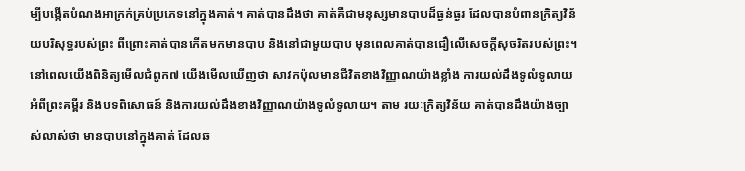ម្បីបង្កើតបំណងអាក្រក់គ្រប់ប្រភេទនៅក្នុងគាត់។ គាត់បានដឹងថា គាត់គឺជាមនុស្សមានបាបដ៏ធ្ងន់ធ្ងរ ដែលបានបំពានក្រិត្យវិន័យបរិសុទ្ធរបស់ព្រះ ពីព្រោះគាត់បានកើតមកមានបាប និងនៅជាមួយបាប មុនពេលគាត់បានជឿលើសេចក្តីសុចរិតរបស់ព្រះ។
នៅពេលយើងពិនិត្យមើលជំពូក៧ យើងមើលឃើញថា សាវកប៉ុលមានជីវិតខាងវិញ្ញាណយ៉ាងខ្លាំង ការយល់ដឹងទូលំទូលាយអំពីព្រះគម្ពីរ និងបទពិសោធន៍ និងការយល់ដឹងខាងវិញ្ញាណយ៉ាងទូលំទូលាយ។ តាម រយៈក្រិត្យវិន័យ គាត់បានដឹងយ៉ាងច្បាស់លាស់ថា មានបាបនៅក្នុងគាត់ ដែលឆ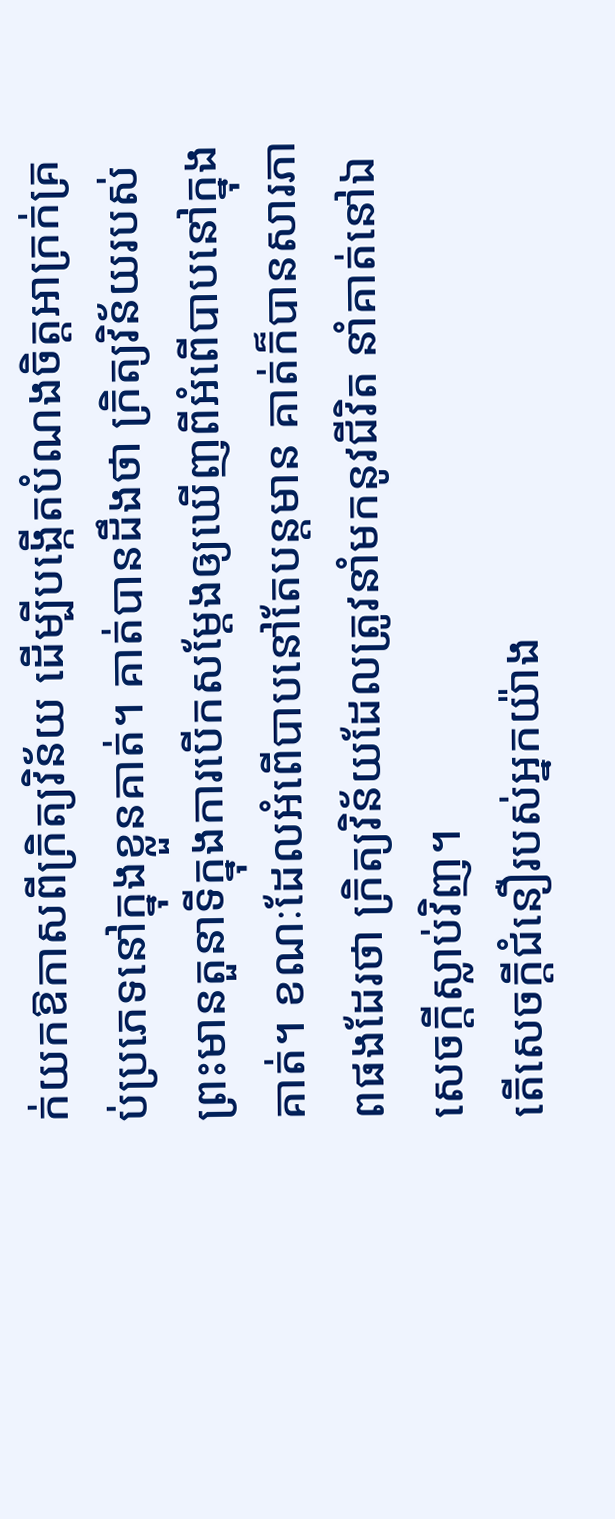ក់យកឱកាសពីក្រិត្យវិន័យ ដើម្បីបង្កើតបំណងចិត្តអាក្រក់គ្រប់ប្រភេទនៅក្នុងខ្លួនគាត់។ គាត់បានដឹងថា ក្រិត្យវិន័យរបស់ព្រះមានតួនាទីក្នុងការបើកសម្តែងឲ្យឃើញពីអំពើបាបនៅក្នុងគាត់។ ខណៈដែលអំពើបាបនៅតែបន្តមាន គាត់ក៏បានសារភាពផងដែរថា ក្រិត្យវិន័យដែលត្រូវនាំមកនូវជីវិត នាំគាត់នៅឯសេចក្តីស្លាប់វិញ។
តើសេចក្តីជំនឿរបស់អ្នកយ៉ាង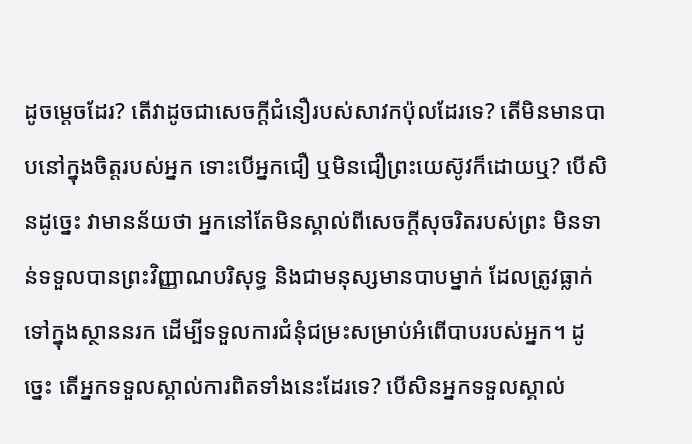ដូចម្តេចដែរ? តើវាដូចជាសេចក្តីជំនឿរបស់សាវកប៉ុលដែរទេ? តើមិនមានបាបនៅក្នុងចិត្តរបស់អ្នក ទោះបើអ្នកជឿ ឬមិនជឿព្រះយេស៊ូវក៏ដោយឬ? បើសិនដូច្នេះ វាមានន័យថា អ្នកនៅតែមិនស្គាល់ពីសេចក្តីសុចរិតរបស់ព្រះ មិនទាន់ទទួលបានព្រះវិញ្ញាណបរិសុទ្ធ និងជាមនុស្សមានបាបម្នាក់ ដែលត្រូវធ្លាក់ទៅក្នុងស្ថាននរក ដើម្បីទទួលការជំនុំជម្រះសម្រាប់អំពើបាបរបស់អ្នក។ ដូច្នេះ តើអ្នកទទួលស្គាល់ការពិតទាំងនេះដែរទេ? បើសិនអ្នកទទួលស្គាល់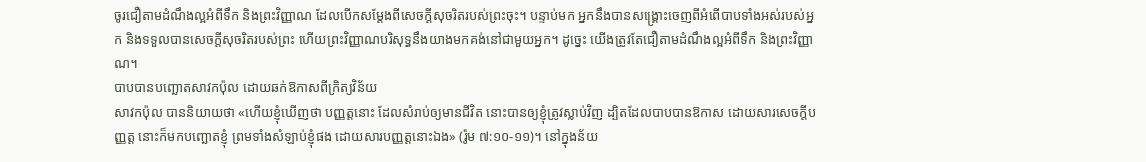ចូរជឿតាមដំណឹងល្អអំពីទឹក និងព្រះវិញ្ញាណ ដែលបើកសម្តែងពីសេចក្តីសុចរិតរបស់ព្រះចុះ។ បន្ទាប់មក អ្នកនឹងបានសង្រ្គោះចេញពីអំពើបាបទាំងអស់របស់អ្នក និងទទួលបានសេចក្តីសុចរិតរបស់ព្រះ ហើយព្រះវិញ្ញាណបរិសុទ្ធនឹងយាងមកគង់នៅជាមួយអ្នក។ ដូច្នេះ យើងត្រូវតែជឿតាមដំណឹងល្អអំពីទឹក និងព្រះវិញ្ញាណ។
បាបបានបញ្ឆោតសាវកប៉ុល ដោយឆក់ឱកាសពីក្រិត្យវិន័យ
សាវកប៉ុល បាននិយាយថា «ហើយខ្ញុំឃើញថា បញ្ញត្តនោះ ដែលសំរាប់ឲ្យមានជីវិត នោះបានឲ្យខ្ញុំត្រូវស្លាប់វិញ ដ្បិតដែលបាបបានឱកាស ដោយសារសេចក្តីបញ្ញត្ត នោះក៏មកបញ្ឆោតខ្ញុំ ព្រមទាំងសំឡាប់ខ្ញុំផង ដោយសារបញ្ញត្តនោះឯង» (រ៉ូម ៧:១០-១១)។ នៅក្នុងន័យ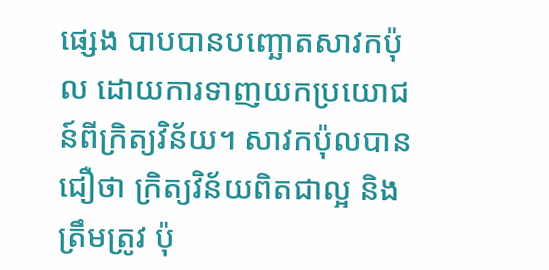ផ្សេង បាបបានបញ្ឆោតសាវកប៉ុល ដោយការទាញយកប្រយោជន៍ពីក្រិត្យវិន័យ។ សាវកប៉ុលបានជឿថា ក្រិត្យវិន័យពិតជាល្អ និងត្រឹមត្រូវ ប៉ុ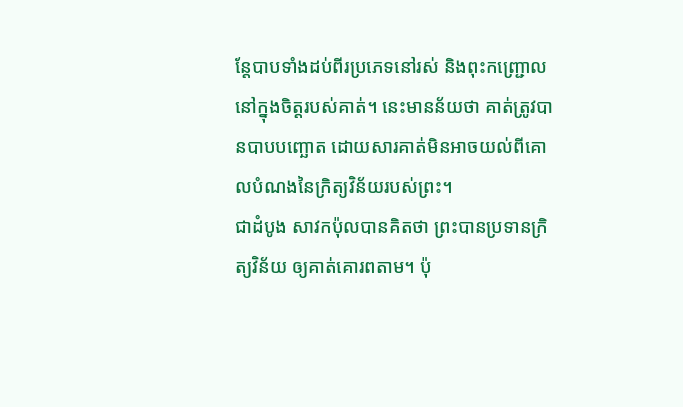ន្តែបាបទាំងដប់ពីរប្រភេទនៅរស់ និងពុះកញ្រ្ជោលនៅក្នុងចិត្តរបស់គាត់។ នេះមានន័យថា គាត់ត្រូវបានបាបបញ្ឆោត ដោយសារគាត់មិនអាចយល់ពីគោលបំណងនៃក្រិត្យវិន័យរបស់ព្រះ។
ជាដំបូង សាវកប៉ុលបានគិតថា ព្រះបានប្រទានក្រិត្យវិន័យ ឲ្យគាត់គោរពតាម។ ប៉ុ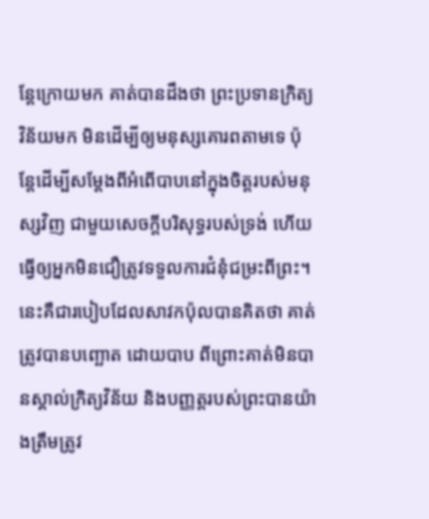ន្តែក្រោយមក គាត់បានដឹងថា ព្រះប្រទានក្រិត្យវិន័យមក មិនដើម្បីឲ្យមនុស្សគោរពតាមទេ ប៉ុន្តែដើម្បីសម្តែងពីអំពើបាបនៅក្នុងចិត្តរបស់មនុស្សវិញ ជាមួយសេចក្តីបរិសុទ្ធរបស់ទ្រង់ ហើយធ្វើឲ្យអ្នកមិនជឿត្រូវទទួលការជំនុំជម្រះពីព្រះ។ នេះគឺជារបៀបដែលសាវកប៉ុលបានគិតថា គាត់ត្រូវបានបញ្ឆោត ដោយបាប ពីព្រោះគាត់មិនបានស្គាល់ក្រិត្យវិន័យ និងបញ្ញត្តរបស់ព្រះបានយ៉ាងត្រឹមត្រូវ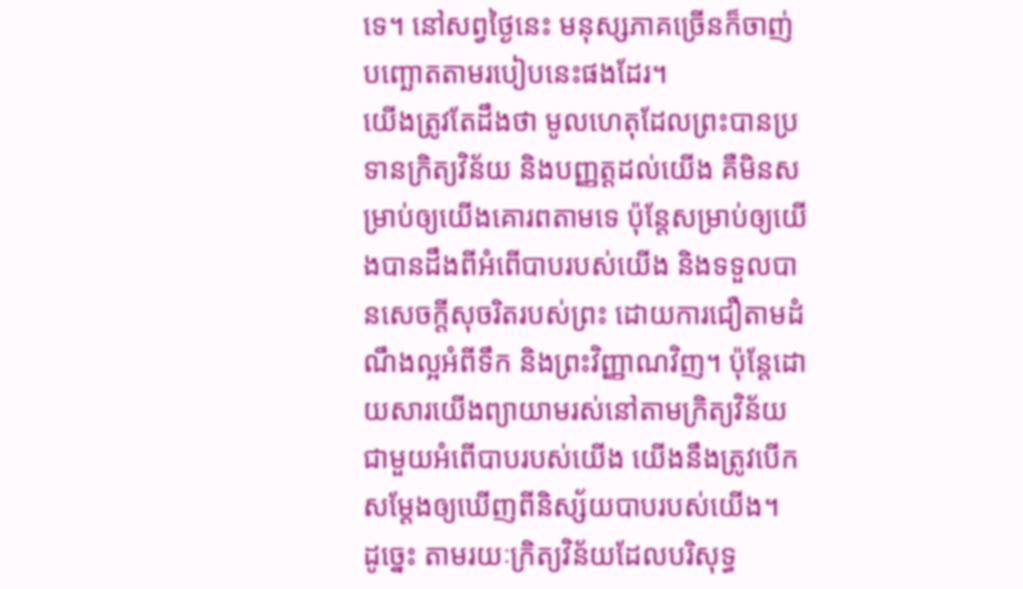ទេ។ នៅសព្វថ្ងៃនេះ មនុស្សភាគច្រើនក៏ចាញ់បញ្ឆោតតាមរបៀបនេះផងដែរ។
យើងត្រូវតែដឹងថា មូលហេតុដែលព្រះបានប្រទានក្រិត្យវិន័យ និងបញ្ញត្តដល់យើង គឺមិនសម្រាប់ឲ្យយើងគោរពតាមទេ ប៉ុន្តែសម្រាប់ឲ្យយើងបានដឹងពីអំពើបាបរបស់យើង និងទទួលបានសេចក្តីសុចរិតរបស់ព្រះ ដោយការជឿតាមដំណឹងល្អអំពីទឹក និងព្រះវិញ្ញាណវិញ។ ប៉ុន្តែដោយសារយើងព្យាយាមរស់នៅតាមក្រិត្យវិន័យ ជាមួយអំពើបាបរបស់យើង យើងនឹងត្រូវបើកសម្តែងឲ្យឃើញពីនិស្ស័យបាបរបស់យើង។
ដូច្នេះ តាមរយៈក្រិត្យវិន័យដែលបរិសុទ្ធ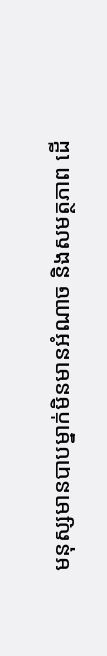មនុស្សមានបាបម្នាក់មិនមានអំណាច និងសមត្ថភាព ដើ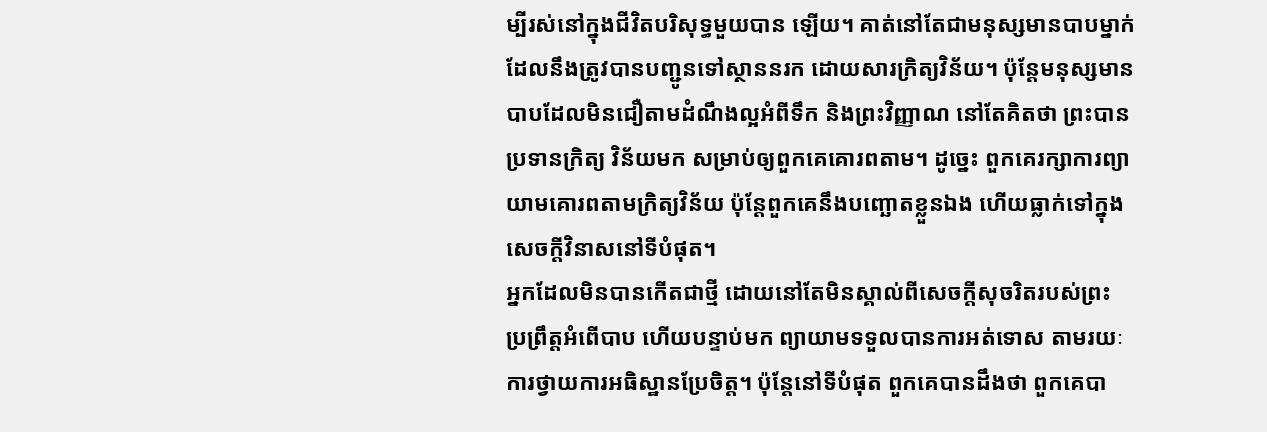ម្បីរស់នៅក្នុងជីវិតបរិសុទ្ធមួយបាន ឡើយ។ គាត់នៅតែជាមនុស្សមានបាបម្នាក់ ដែលនឹងត្រូវបានបញ្ជូនទៅស្ថាននរក ដោយសារក្រិត្យវិន័យ។ ប៉ុន្តែមនុស្សមានបាបដែលមិនជឿតាមដំណឹងល្អអំពីទឹក និងព្រះវិញ្ញាណ នៅតែគិតថា ព្រះបានប្រទានក្រិត្យ វិន័យមក សម្រាប់ឲ្យពួកគេគោរពតាម។ ដូច្នេះ ពួកគេរក្សាការព្យាយាមគោរពតាមក្រិត្យវិន័យ ប៉ុន្តែពួកគេនឹងបញ្ឆោតខ្លួនឯង ហើយធ្លាក់ទៅក្នុងសេចក្តីវិនាសនៅទីបំផុត។
អ្នកដែលមិនបានកើតជាថ្មី ដោយនៅតែមិនស្គាល់ពីសេចក្តីសុចរិតរបស់ព្រះ ប្រព្រឹត្តអំពើបាប ហើយបន្ទាប់មក ព្យាយាមទទួលបានការអត់ទោស តាមរយៈការថ្វាយការអធិស្ឋានប្រែចិត្ត។ ប៉ុន្តែនៅទីបំផុត ពួកគេបានដឹងថា ពួកគេបា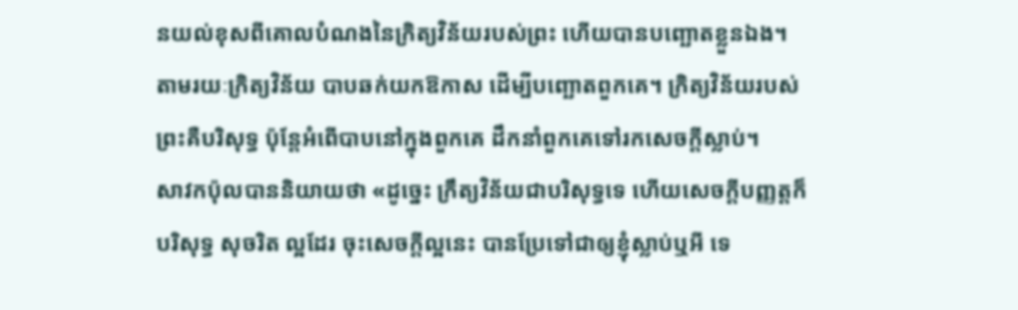នយល់ខុសពីគោលបំណងនៃក្រិត្យវិន័យរបស់ព្រះ ហើយបានបញ្ឆោតខ្លួនឯង។ តាមរយៈក្រិត្យវិន័យ បាបឆក់យកឱកាស ដើម្បីបញ្ឆោតពួកគេ។ ក្រិត្យវិន័យរបស់ព្រះគឺបរិសុទ្ធ ប៉ុន្តែអំពើបាបនៅក្នុងពួកគេ ដឹកនាំពួកគេទៅរកសេចក្តីស្លាប់។
សាវកប៉ុលបាននិយាយថា «ដូច្នេះ ក្រឹត្យវិន័យជាបរិសុទ្ធទេ ហើយសេចក្តីបញ្ញត្តក៏បរិសុទ្ធ សុចរិត ល្អដែរ ចុះសេចក្តីល្អនេះ បានប្រែទៅជាឲ្យខ្ញុំស្លាប់ឬអី ទេ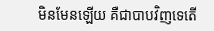មិនមែនឡើយ គឺជាបាបវិញទេតើ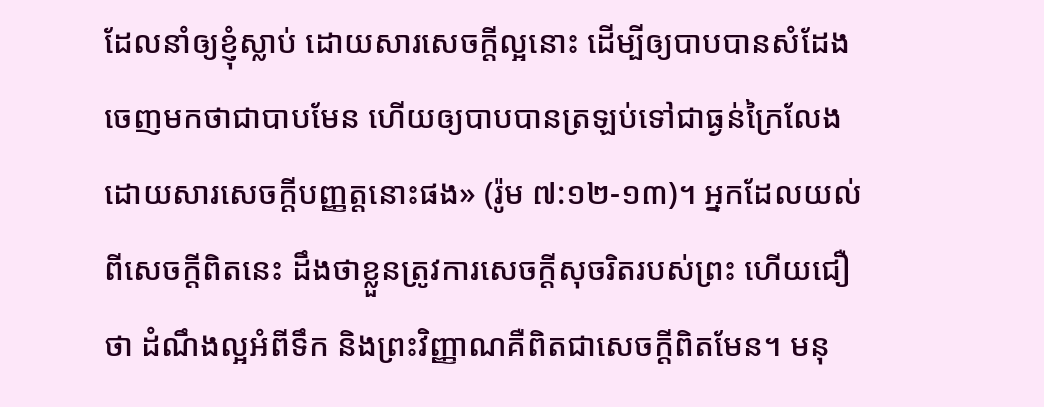ដែលនាំឲ្យខ្ញុំស្លាប់ ដោយសារសេចក្តីល្អនោះ ដើម្បីឲ្យបាបបានសំដែងចេញមកថាជាបាបមែន ហើយឲ្យបាបបានត្រឡប់ទៅជាធ្ងន់ក្រៃលែង ដោយសារសេចក្តីបញ្ញត្តនោះផង» (រ៉ូម ៧:១២-១៣)។ អ្នកដែលយល់ពីសេចក្តីពិតនេះ ដឹងថាខ្លួនត្រូវការសេចក្តីសុចរិតរបស់ព្រះ ហើយជឿថា ដំណឹងល្អអំពីទឹក និងព្រះវិញ្ញាណគឺពិតជាសេចក្តីពិតមែន។ មនុ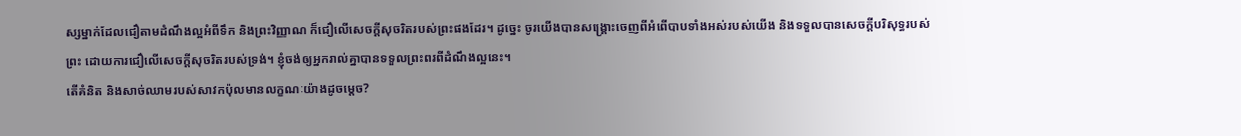ស្សម្នាក់ដែលជឿតាមដំណឹងល្អអំពីទឹក និងព្រះវិញ្ញាណ ក៏ជឿលើសេចក្តីសុចរិតរបស់ព្រះផងដែរ។ ដូច្នេះ ចូរយើងបានសង្រ្គោះចេញពីអំពើបាបទាំងអស់របស់យើង និងទទួលបានសេចក្តីបរិសុទ្ធរបស់ព្រះ ដោយការជឿលើសេចក្តីសុចរិតរបស់ទ្រង់។ ខ្ញុំចង់ឲ្យអ្នករាល់គ្នាបានទទួលព្រះពរពីដំណឹងល្អនេះ។
តើគំនិត និងសាច់ឈាមរបស់សាវកប៉ុលមានលក្ខណៈយ៉ាងដូចម្តេច?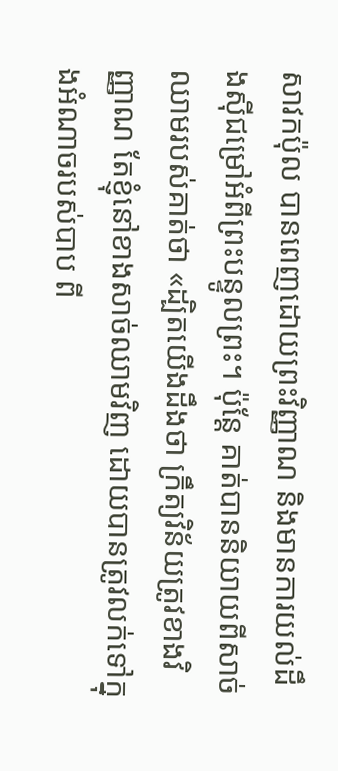សាវកប៉ុល បានពេញដោយព្រះវិញ្ញាណ និងមានការយល់ដឹងស៊ីជម្រៅអំពីព្រះបន្ទូលព្រះ។ ប៉ុន្តែ គាត់បាននិយាយពីសាច់ឈាមរបស់គាត់ថា «ដ្បិតយើងដឹងថា ក្រឹត្យវិន័យត្រូវខាងវិញ្ញាណ តែខ្ញុំនៅខាងសាច់ឈាមវិញ ដោយបានត្រូវលក់ទៅក្នុងអំណាចរបស់បាប ពី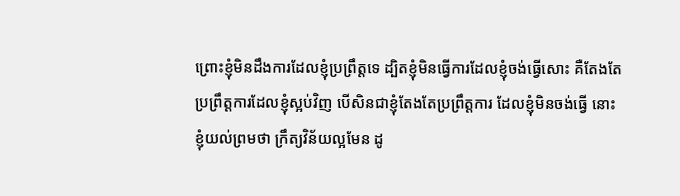ព្រោះខ្ញុំមិនដឹងការដែលខ្ញុំប្រព្រឹត្តទេ ដ្បិតខ្ញុំមិនធ្វើការដែលខ្ញុំចង់ធ្វើសោះ គឺតែងតែប្រព្រឹត្តការដែលខ្ញុំស្អប់វិញ បើសិនជាខ្ញុំតែងតែប្រព្រឹត្តការ ដែលខ្ញុំមិនចង់ធ្វើ នោះខ្ញុំយល់ព្រមថា ក្រឹត្យវិន័យល្អមែន ដូ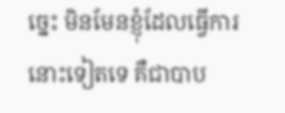ច្នេះ មិនមែនខ្ញុំដែលធ្វើការនោះទៀតទេ គឺជាបាប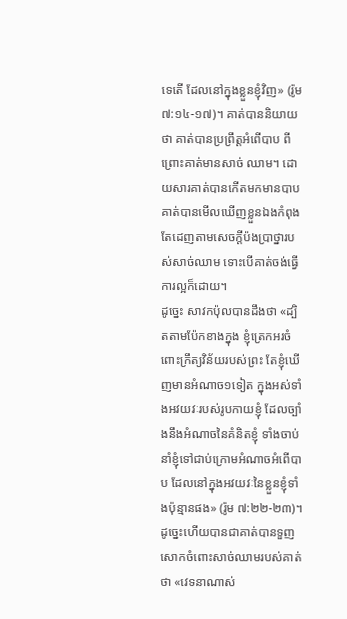ទេតើ ដែលនៅក្នុងខ្លួនខ្ញុំវិញ» (រ៉ូម ៧:១៤-១៧)។ គាត់បាននិយាយថា គាត់បានប្រព្រឹត្តអំពើបាប ពីព្រោះគាត់មានសាច់ ឈាម។ ដោយសារគាត់បានកើតមកមានបាប គាត់បានមើលឃើញខ្លួនឯងកំពុងតែដេញតាមសេចក្តីប៉ងប្រាថ្នារបស់សាច់ឈាម ទោះបើគាត់ចង់ធ្វើការល្អក៏ដោយ។
ដូច្នេះ សាវកប៉ុលបានដឹងថា «ដ្បិតតាមប៉ែកខាងក្នុង ខ្ញុំត្រេកអរចំពោះក្រឹត្យវិន័យរបស់ព្រះ តែខ្ញុំឃើញមានអំណាច១ទៀត ក្នុងអស់ទាំងអវយវៈរបស់រូបកាយខ្ញុំ ដែលច្បាំងនឹងអំណាចនៃគំនិតខ្ញុំ ទាំងចាប់នាំខ្ញុំទៅជាប់ក្រោមអំណាចអំពើបាប ដែលនៅក្នុងអវយវៈនៃខ្លួនខ្ញុំទាំងប៉ុន្មានផង» (រ៉ូម ៧:២២-២៣)។ ដូច្នេះហើយបានជាគាត់បានទួញសោកចំពោះសាច់ឈាមរបស់គាត់ថា «វេទនាណាស់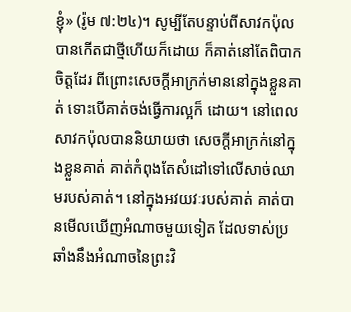ខ្ញុំ» (រ៉ូម ៧:២៤)។ សូម្បីតែបន្ទាប់ពីសាវកប៉ុលបានកើតជាថ្មីហើយក៏ដោយ ក៏គាត់នៅតែពិបាកចិត្តដែរ ពីព្រោះសេចក្តីអាក្រក់មាននៅក្នុងខ្លួនគាត់ ទោះបើគាត់ចង់ធ្វើការល្អក៏ ដោយ។ នៅពេលសាវកប៉ុលបាននិយាយថា សេចក្តីអាក្រក់នៅក្នុងខ្លួនគាត់ គាត់កំពុងតែសំដៅទៅលើសាច់ឈាមរបស់គាត់។ នៅក្នុងអវយវៈរបស់គាត់ គាត់បានមើលឃើញអំណាចមួយទៀត ដែលទាស់ប្រឆាំងនឹងអំណាចនៃព្រះវិ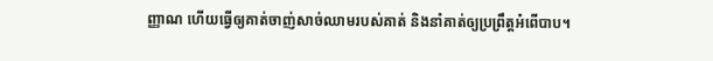ញ្ញាណ ហើយធ្វើឲ្យគាត់ចាញ់សាច់ឈាមរបស់គាត់ និងនាំគាត់ឲ្យប្រព្រឹត្តអំពើបាប។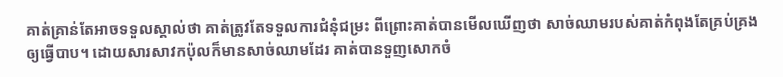គាត់គ្រាន់តែអាចទទួលស្គាល់ថា គាត់ត្រូវតែទទួលការជំនុំជម្រះ ពីព្រោះគាត់បានមើលឃើញថា សាច់ឈាមរបស់គាត់កំពុងតែគ្រប់គ្រងឲ្យធ្វើបាប។ ដោយសារសាវកប៉ុលក៏មានសាច់ឈាមដែរ គាត់បានទួញសោកចំ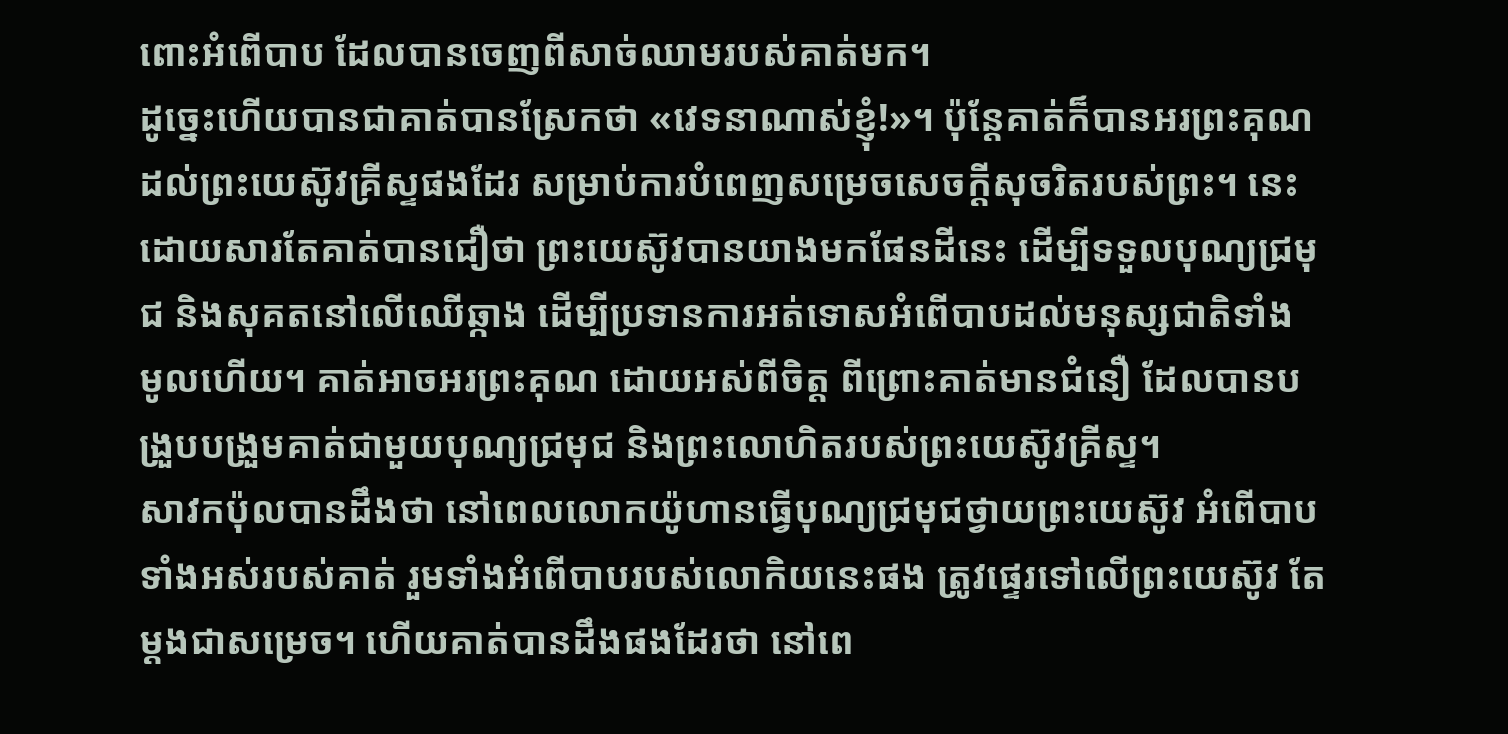ពោះអំពើបាប ដែលបានចេញពីសាច់ឈាមរបស់គាត់មក។
ដូច្នេះហើយបានជាគាត់បានស្រែកថា «វេទនាណាស់ខ្ញុំ!»។ ប៉ុន្តែគាត់ក៏បានអរព្រះគុណដល់ព្រះយេស៊ូវគ្រីស្ទផងដែរ សម្រាប់ការបំពេញសម្រេចសេចក្តីសុចរិតរបស់ព្រះ។ នេះដោយសារតែគាត់បានជឿថា ព្រះយេស៊ូវបានយាងមកផែនដីនេះ ដើម្បីទទួលបុណ្យជ្រមុជ និងសុគតនៅលើឈើឆ្កាង ដើម្បីប្រទានការអត់ទោសអំពើបាបដល់មនុស្សជាតិទាំង មូលហើយ។ គាត់អាចអរព្រះគុណ ដោយអស់ពីចិត្ត ពីព្រោះគាត់មានជំនឿ ដែលបានបង្រួបបង្រួមគាត់ជាមួយបុណ្យជ្រមុជ និងព្រះលោហិតរបស់ព្រះយេស៊ូវគ្រីស្ទ។
សាវកប៉ុលបានដឹងថា នៅពេលលោកយ៉ូហានធ្វើបុណ្យជ្រមុជថ្វាយព្រះយេស៊ូវ អំពើបាបទាំងអស់របស់គាត់ រួមទាំងអំពើបាបរបស់លោកិយនេះផង ត្រូវផ្ទេរទៅលើព្រះយេស៊ូវ តែម្តងជាសម្រេច។ ហើយគាត់បានដឹងផងដែរថា នៅពេ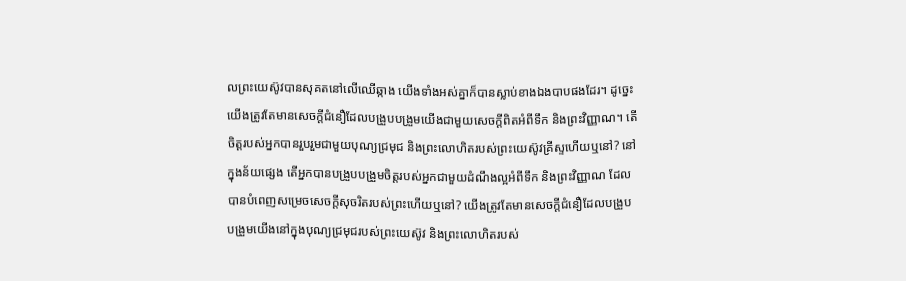លព្រះយេស៊ូវបានសុគតនៅលើឈើឆ្កាង យើងទាំងអស់គ្នាក៏បានស្លាប់ខាងឯងបាបផងដែរ។ ដូច្នេះ យើងត្រូវតែមានសេចក្តីជំនឿដែលបង្រួបបង្រួមយើងជាមួយសេចក្តីពិតអំពីទឹក និងព្រះវិញ្ញាណ។ តើចិត្តរបស់អ្នកបានរួបរួមជាមួយបុណ្យជ្រមុជ និងព្រះលោហិតរបស់ព្រះយេស៊ូវគ្រីស្ទហើយឬនៅ? នៅក្នុងន័យផ្សេង តើអ្នកបានបង្រួបបង្រួមចិត្តរបស់អ្នកជាមួយដំណឹងល្អអំពីទឹក និងព្រះវិញ្ញាណ ដែលបានបំពេញសម្រេចសេចក្តីសុចរិតរបស់ព្រះហើយឬនៅ? យើងត្រូវតែមានសេចក្តីជំនឿដែលបង្រួបបង្រួមយើងនៅក្នុងបុណ្យជ្រមុជរបស់ព្រះយេស៊ូវ និងព្រះលោហិតរបស់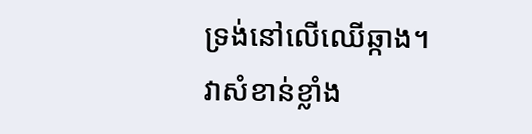ទ្រង់នៅលើឈើឆ្កាង។ វាសំខាន់ខ្លាំង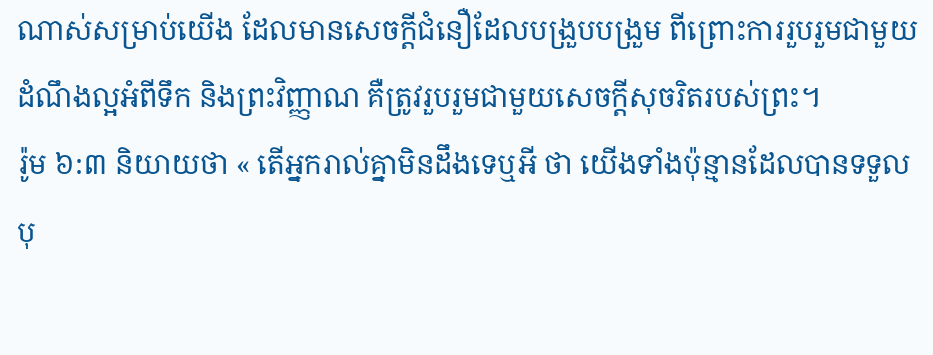ណាស់សម្រាប់យើង ដែលមានសេចក្តីជំនឿដែលបង្រួបបង្រួម ពីព្រោះការរួបរួមជាមួយដំណឹងល្អអំពីទឹក និងព្រះវិញ្ញាណ គឺត្រូវរួបរួមជាមួយសេចក្តីសុចរិតរបស់ព្រះ។
រ៉ូម ៦:៣ និយាយថា « តើអ្នករាល់គ្នាមិនដឹងទេឬអី ថា យើងទាំងប៉ុន្មានដែលបានទទួលបុ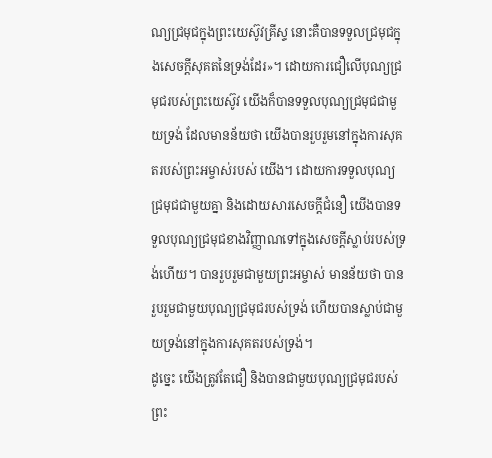ណ្យជ្រមុជក្នុងព្រះយេស៊ូវគ្រីស្ទ នោះគឺបានទទួលជ្រមុជក្នុងសេចក្តីសុគតនៃទ្រង់ដែរ»។ ដោយការជឿលើបុណ្យជ្រមុជរបស់ព្រះយេស៊ូវ យើងក៏បានទទួលបុណ្យជ្រមុជជាមួយទ្រង់ ដែលមានន័យថា យើងបានរួបរួមនៅក្នុងការសុគតរបស់ព្រះអម្ចាស់របស់ យើង។ ដោយការទទួលបុណ្យជ្រមុជជាមួយគ្នា និងដោយសារសេចក្តីជំនឿ យើងបានទទួលបុណ្យជ្រមុជខាងវិញ្ញាណទៅក្នុងសេចក្តីស្លាប់របស់ទ្រង់ហើយ។ បានរួបរួមជាមួយព្រះអម្ចាស់ មានន័យថា បានរួបរួមជាមួយបុណ្យជ្រមុជរបស់ទ្រង់ ហើយបានស្លាប់ជាមួយទ្រង់នៅក្នុងការសុគតរបស់ទ្រង់។
ដូច្នេះ យើងត្រូវតែជឿ និងបានជាមួយបុណ្យជ្រមុជរបស់ព្រះ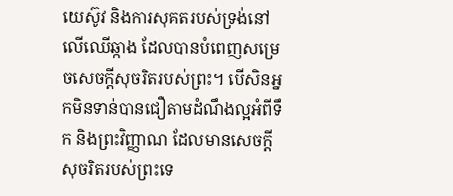យេស៊ូវ និងការសុគតរបស់ទ្រង់នៅលើឈើឆ្កាង ដែលបានបំពេញសម្រេចសេចក្តីសុចរិតរបស់ព្រះ។ បើសិនអ្នកមិនទាន់បានជឿតាមដំណឹងល្អអំពីទឹក និងព្រះវិញ្ញាណ ដែលមានសេចក្តីសុចរិតរបស់ព្រះទេ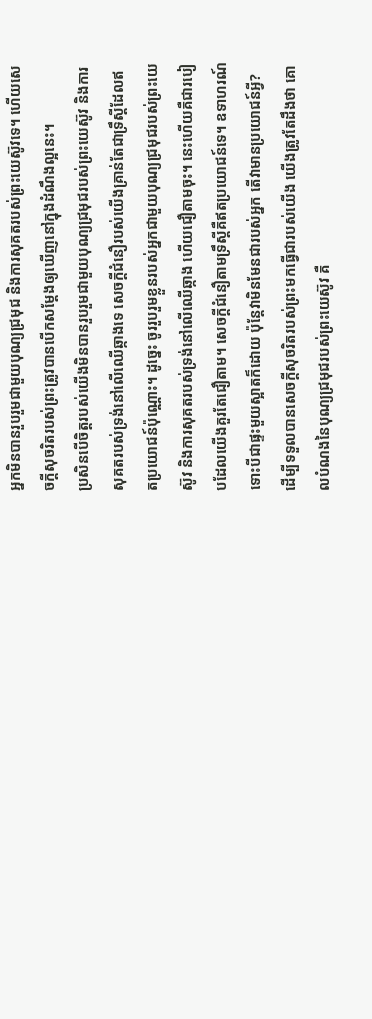អ្នកមិនបានរួបរួមជាមួយបុណ្យជ្រមុជ និងការសុគតរបស់ព្រះយេស៊ូវទេ។ ហើយសេចក្តីសុចរិតរបស់ព្រះត្រូវបានបើកសម្តែងឲ្យឃើញនៅក្នុងដំណឹងល្អនេះ។
ប្រសិនបើចិត្តរបស់យើងមិនបានរួបរួមជាមួយបុណ្យជ្រមុជរបស់ព្រះយេស៊ូវ និងការសុគតរបស់ទ្រង់នៅលើឈើឆ្កាងទេ សេចក្តីជំនឿរបស់យើងគ្រាន់តែជាទ្រឹស្តីដែលឥតប្រយោជន៍ប៉ុណ្ណោះ។ ដូច្នេះ ចូររួបរួមខ្លួនរបស់អ្នកជាមួយបុណ្យជ្រមុជរបស់ព្រះយេស៊ូវ និងការសុគតរបស់ទ្រង់នៅលើឈើឆ្កាង ហើយជឿតាមចុះ។ នេះហើយគឺជារបៀបដែលយើងគួរតែជឿតាម។ សេចក្តីជំនឿតាមទ្រឹស្តីគឺឥតប្រយោជន៍ទេ។ ឧទាហរណ៍ ទោះបីជាផ្ទះមួយស្អាតក៏ដោយ ប៉ុន្តែវាមិនមែនជារបស់អ្នក តើវាមានប្រយោជន៍អ្វី? ដើម្បីទទួលបានសេចក្តីសុចរិតរបស់ព្រះមកធ្វើជារបស់យើង យើងត្រូវតែដឹងថា គោលបំណងនៃបុណ្យជ្រមុជរបស់ព្រះយេស៊ូវ គឺ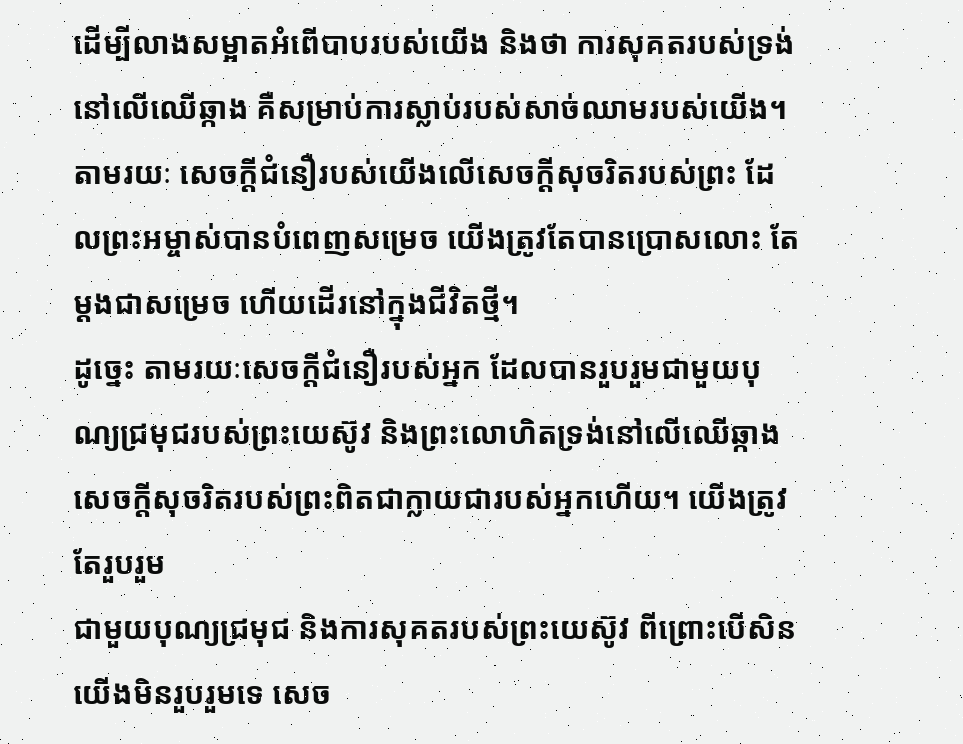ដើម្បីលាងសម្អាតអំពើបាបរបស់យើង និងថា ការសុគតរបស់ទ្រង់នៅលើឈើឆ្កាង គឺសម្រាប់ការស្លាប់របស់សាច់ឈាមរបស់យើង។ តាមរយៈ សេចក្តីជំនឿរបស់យើងលើសេចក្តីសុចរិតរបស់ព្រះ ដែលព្រះអម្ចាស់បានបំពេញសម្រេច យើងត្រូវតែបានប្រោសលោះ តែម្តងជាសម្រេច ហើយដើរនៅក្នុងជីវិតថ្មី។
ដូច្នេះ តាមរយៈសេចក្តីជំនឿរបស់អ្នក ដែលបានរួបរួមជាមួយបុណ្យជ្រមុជរបស់ព្រះយេស៊ូវ និងព្រះលោហិតទ្រង់នៅលើឈើឆ្កាង សេចក្តីសុចរិតរបស់ព្រះពិតជាក្លាយជារបស់អ្នកហើយ។ យើងត្រូវតែរួបរួម
ជាមួយបុណ្យជ្រមុជ និងការសុគតរបស់ព្រះយេស៊ូវ ពីព្រោះបើសិនយើងមិនរួបរួមទេ សេច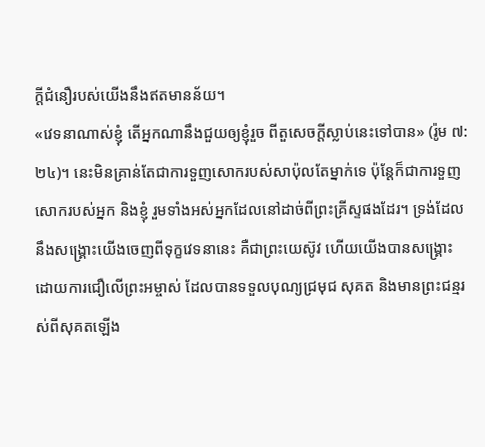ក្តីជំនឿរបស់យើងនឹងឥតមានន័យ។
«វេទនាណាស់ខ្ញុំ តើអ្នកណានឹងជួយឲ្យខ្ញុំរួច ពីតួសេចក្តីស្លាប់នេះទៅបាន» (រ៉ូម ៧:២៤)។ នេះមិនគ្រាន់តែជាការទួញសោករបស់សាប៉ុលតែម្នាក់ទេ ប៉ុន្តែក៏ជាការទួញសោករបស់អ្នក និងខ្ញុំ រួមទាំងអស់អ្នកដែលនៅដាច់ពីព្រះគ្រីស្ទផងដែរ។ ទ្រង់ដែលនឹងសង្រ្គោះយើងចេញពីទុក្ខវេទនានេះ គឺជាព្រះយេស៊ូវ ហើយយើងបានសង្រ្គោះ ដោយការជឿលើព្រះអម្ចាស់ ដែលបានទទួលបុណ្យជ្រមុជ សុគត និងមានព្រះជន្មរស់ពីសុគតឡើង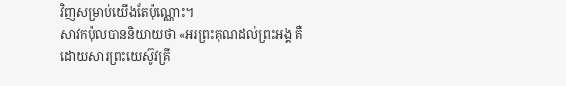វិញសម្រាប់យើងតែប៉ុណ្ណោះ។
សាវកប៉ុលបាននិយាយថា «អរព្រះគុណដល់ព្រះអង្គ គឺដោយសារព្រះយេស៊ូវគ្រី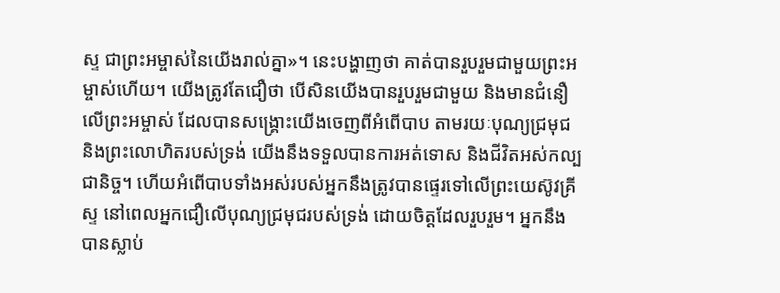ស្ទ ជាព្រះអម្ចាស់នៃយើងរាល់គ្នា»។ នេះបង្ហាញថា គាត់បានរួបរួមជាមួយព្រះអម្ចាស់ហើយ។ យើងត្រូវតែជឿថា បើសិនយើងបានរួបរួមជាមួយ និងមានជំនឿលើព្រះអម្ចាស់ ដែលបានសង្រ្គោះយើងចេញពីអំពើបាប តាមរយៈបុណ្យជ្រមុជ និងព្រះលោហិតរបស់ទ្រង់ យើងនឹងទទួលបានការអត់ទោស និងជីវិតអស់កល្បជានិច្ច។ ហើយអំពើបាបទាំងអស់របស់អ្នកនឹងត្រូវបានផ្ទេរទៅលើព្រះយេស៊ូវគ្រីស្ទ នៅពេលអ្នកជឿលើបុណ្យជ្រមុជរបស់ទ្រង់ ដោយចិត្តដែលរួបរួម។ អ្នកនឹងបានស្លាប់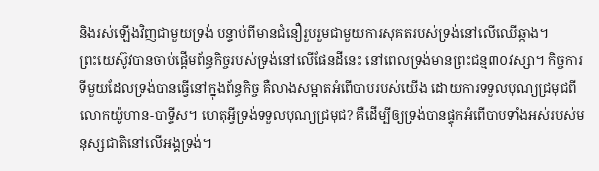និងរស់ឡើងវិញជាមួយទ្រង់ បន្ទាប់ពីមានជំនឿរួបរួមជាមួយការសុគតរបស់ទ្រង់នៅលើឈើឆ្កាង។
ព្រះយេស៊ូវបានចាប់ផ្តើមព័ន្ធកិច្ចរបស់ទ្រង់នៅលើផែនដីនេះ នៅពេលទ្រង់មានព្រះជន្ម៣០វស្សា។ កិច្ចការទីមួយដែលទ្រង់បានធ្វើនៅក្នុងព័ន្ធកិច្ច គឺលាងសម្អាតអំពើបាបរបស់យើង ដោយការទទួលបុណ្យជ្រមុជពីលោកយ៉ូហាន-បាទ្ទីស។ ហេតុអ្វីទ្រង់ទទួលបុណ្យជ្រមុជ? គឺដើម្បីឲ្យទ្រង់បានផ្ទុកអំពើបាបទាំងអស់របស់មនុស្សជាតិនៅលើអង្គទ្រង់។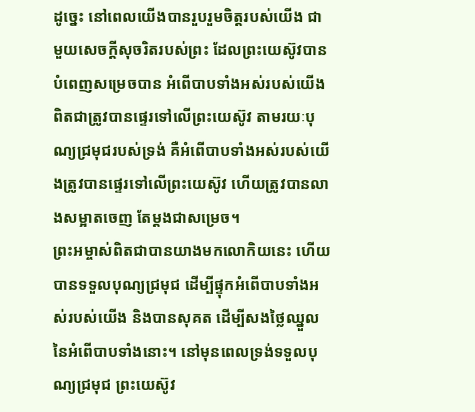ដូច្នេះ នៅពេលយើងបានរួបរួមចិត្តរបស់យើង ជាមួយសេចក្តីសុចរិតរបស់ព្រះ ដែលព្រះយេស៊ូវបានបំពេញសម្រេចបាន អំពើបាបទាំងអស់របស់យើងពិតជាត្រូវបានផ្ទេរទៅលើព្រះយេស៊ូវ តាមរយៈបុណ្យជ្រមុជរបស់ទ្រង់ គឺអំពើបាបទាំងអស់របស់យើងត្រូវបានផ្ទេរទៅលើព្រះយេស៊ូវ ហើយត្រូវបានលាងសម្អាតចេញ តែម្តងជាសម្រេច។
ព្រះអម្ចាស់ពិតជាបានយាងមកលោកិយនេះ ហើយបានទទួលបុណ្យជ្រមុជ ដើម្បីផ្ទុកអំពើបាបទាំងអស់របស់យើង និងបានសុគត ដើម្បីសងថ្លៃឈ្នួលនៃអំពើបាបទាំងនោះ។ នៅមុនពេលទ្រង់ទទួលបុណ្យជ្រមុជ ព្រះយេស៊ូវ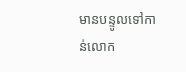មានបន្ទូលទៅកាន់លោក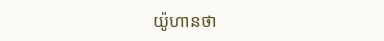យ៉ូហានថា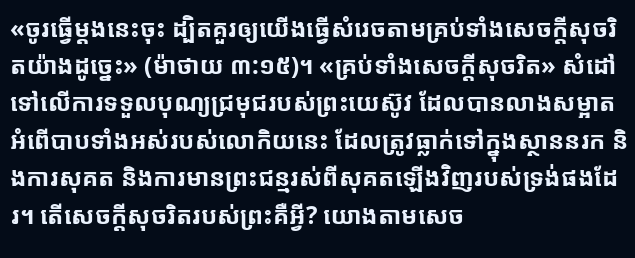«ចូរធ្វើម្តងនេះចុះ ដ្បិតគួរឲ្យយើងធ្វើសំរេចតាមគ្រប់ទាំងសេចក្តីសុចរិតយ៉ាងដូច្នេះ» (ម៉ាថាយ ៣:១៥)។ «គ្រប់ទាំងសេចក្តីសុចរិត» សំដៅទៅលើការទទួលបុណ្យជ្រមុជរបស់ព្រះយេស៊ូវ ដែលបានលាងសម្អាតអំពើបាបទាំងអស់របស់លោកិយនេះ ដែលត្រូវធ្លាក់ទៅក្នុងស្ថាននរក និងការសុគត និងការមានព្រះជន្មរស់ពីសុគតឡើងវិញរបស់ទ្រង់ផងដែរ។ តើសេចក្តីសុចរិតរបស់ព្រះគឺអ្វី? យោងតាមសេច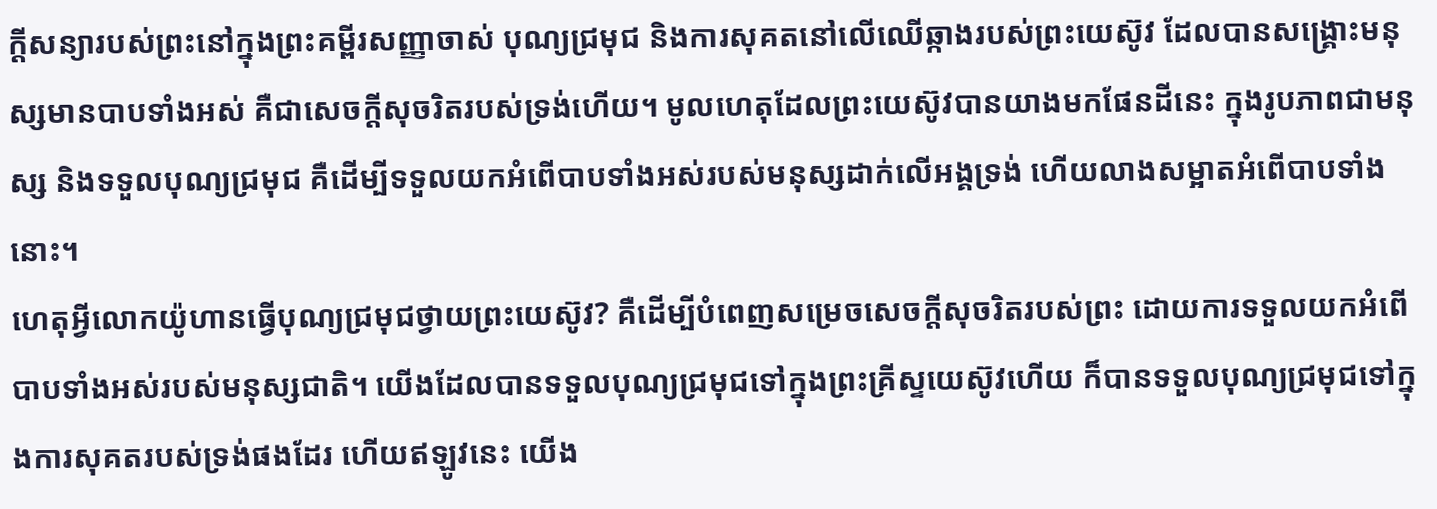ក្តីសន្យារបស់ព្រះនៅក្នុងព្រះគម្ពីរសញ្ញាចាស់ បុណ្យជ្រមុជ និងការសុគតនៅលើឈើឆ្កាងរបស់ព្រះយេស៊ូវ ដែលបានសង្រ្គោះមនុស្សមានបាបទាំងអស់ គឺជាសេចក្តីសុចរិតរបស់ទ្រង់ហើយ។ មូលហេតុដែលព្រះយេស៊ូវបានយាងមកផែនដីនេះ ក្នុងរូបភាពជាមនុស្ស និងទទួលបុណ្យជ្រមុជ គឺដើម្បីទទួលយកអំពើបាបទាំងអស់របស់មនុស្សដាក់លើអង្គទ្រង់ ហើយលាងសម្អាតអំពើបាបទាំងនោះ។
ហេតុអ្វីលោកយ៉ូហានធ្វើបុណ្យជ្រមុជថ្វាយព្រះយេស៊ូវ? គឺដើម្បីបំពេញសម្រេចសេចក្តីសុចរិតរបស់ព្រះ ដោយការទទួលយកអំពើបាបទាំងអស់របស់មនុស្សជាតិ។ យើងដែលបានទទួលបុណ្យជ្រមុជទៅក្នុងព្រះគ្រីស្ទយេស៊ូវហើយ ក៏បានទទួលបុណ្យជ្រមុជទៅក្នុងការសុគតរបស់ទ្រង់ផងដែរ ហើយឥឡូវនេះ យើង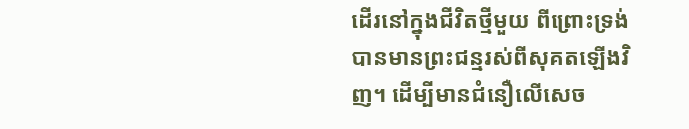ដើរនៅក្នុងជីវិតថ្មីមួយ ពីព្រោះទ្រង់បានមានព្រះជន្មរស់ពីសុគតឡើងវិញ។ ដើម្បីមានជំនឿលើសេច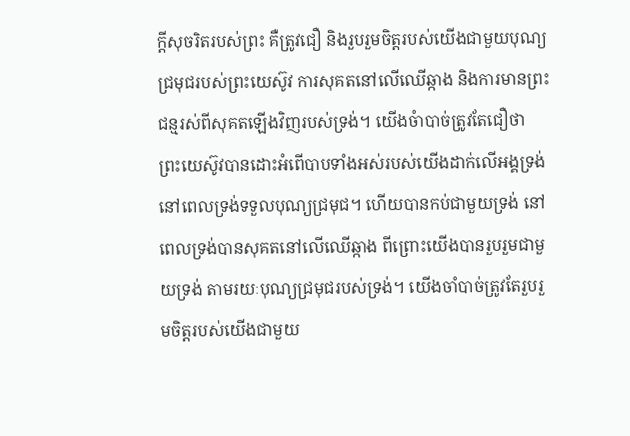ក្តីសុចរិតរបស់ព្រះ គឺត្រូវជឿ និងរួបរួមចិត្តរបស់យើងជាមួយបុណ្យជ្រមុជរបស់ព្រះយេស៊ូវ ការសុគតនៅលើឈើឆ្កាង និងការមានព្រះជន្មរស់ពីសុគតឡើងវិញរបស់ទ្រង់។ យើងចំាបាច់ត្រូវតែជឿថា ព្រះយេស៊ូវបានដោះអំពើបាបទាំងអស់របស់យើងដាក់លើអង្គទ្រង់ នៅពេលទ្រង់ទទួលបុណ្យជ្រមុជ។ ហើយបានកប់ជាមួយទ្រង់ នៅពេលទ្រង់បានសុគតនៅលើឈើឆ្កាង ពីព្រោះយើងបានរួបរួមជាមួយទ្រង់ តាមរយៈបុណ្យជ្រមុជរបស់ទ្រង់។ យើងចាំបាច់ត្រូវតែរួបរួមចិត្តរបស់យើងជាមួយ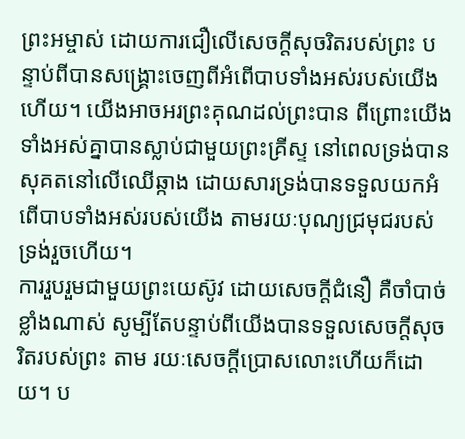ព្រះអម្ចាស់ ដោយការជឿលើសេចក្តីសុចរិតរបស់ព្រះ បន្ទាប់ពីបានសង្រ្គោះចេញពីអំពើបាបទាំងអស់របស់យើងហើយ។ យើងអាចអរព្រះគុណដល់ព្រះបាន ពីព្រោះយើងទាំងអស់គ្នាបានស្លាប់ជាមួយព្រះគ្រីស្ទ នៅពេលទ្រង់បានសុគតនៅលើឈើឆ្កាង ដោយសារទ្រង់បានទទួលយកអំពើបាបទាំងអស់របស់យើង តាមរយៈបុណ្យជ្រមុជរបស់ទ្រង់រួចហើយ។
ការរួបរួមជាមួយព្រះយេស៊ូវ ដោយសេចក្តីជំនឿ គឺចាំបាច់ខ្លាំងណាស់ សូម្បីតែបន្ទាប់ពីយើងបានទទួលសេចក្តីសុចរិតរបស់ព្រះ តាម រយៈសេចក្តីប្រោសលោះហើយក៏ដោយ។ ប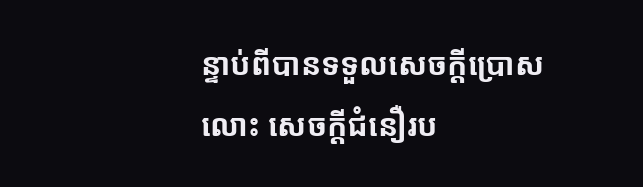ន្ទាប់ពីបានទទួលសេចក្តីប្រោសលោះ សេចក្តីជំនឿរប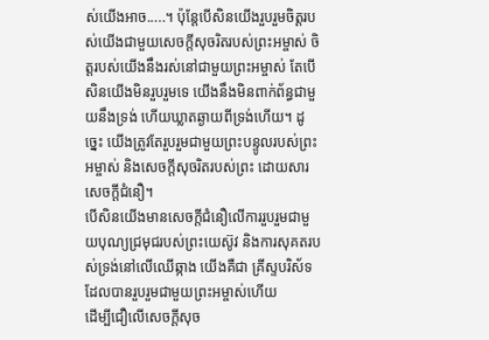ស់យើងអាច.....។ ប៉ុន្តែបើសិនយើងរួបរួមចិត្តរបស់យើងជាមួយសេចក្តីសុចរិតរបស់ព្រះអម្ចាស់ ចិត្តរបស់យើងនឹងរស់នៅជាមួយព្រះអម្ចាស់ តែបើសិនយើងមិនរួបរួមទេ យើងនឹងមិនពាក់ព័ន្ធជាមួយនឹងទ្រង់ ហើយឃ្លាតឆ្ងាយពីទ្រង់ហើយ។ ដូច្នេះ យើងត្រូវតែរួបរួមជាមួយព្រះបន្ទូលរបស់ព្រះអម្ចាស់ និងសេចក្តីសុចរិតរបស់ព្រះ ដោយសារសេចក្តីជំនឿ។
បើសិនយើងមានសេចក្តីជំនឿលើការរួបរួមជាមួយបុណ្យជ្រមុជរបស់ព្រះយេស៊ូវ និងការសុគតរបស់ទ្រង់នៅលើឈើឆ្កាង យើងគឺជា គ្រីស្ទបរិស័ទដែលបានរួបរួមជាមួយព្រះអម្ចាស់ហើយ
ដើម្បីជឿលើសេចក្តីសុច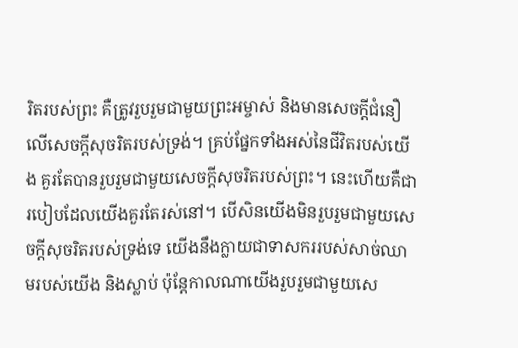រិតរបស់ព្រះ គឺត្រូវរួបរួមជាមួយព្រះអម្ចាស់ និងមានសេចក្តីជំនឿលើសេចក្តីសុចរិតរបស់ទ្រង់។ គ្រប់ផ្នែកទាំងអស់នៃជីវិតរបស់យើង គួរតែបានរួបរួមជាមួយសេចក្តីសុចរិតរបស់ព្រះ។ នេះហើយគឺជារបៀបដែលយើងគួរតែរស់នៅ។ បើសិនយើងមិនរួបរួមជាមួយសេចក្តីសុចរិតរបស់ទ្រង់ទេ យើងនឹងក្លាយជាទាសកររបស់សាច់ឈាមរបស់យើង និងស្លាប់ ប៉ុន្តែកាលណាយើងរួបរួមជាមួយសេ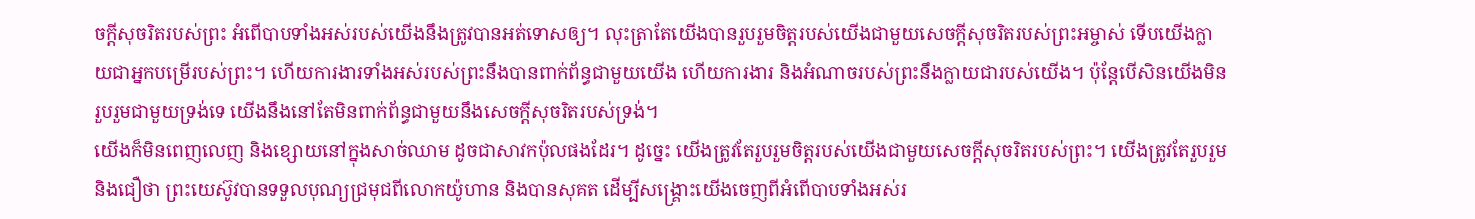ចក្តីសុចរិតរបស់ព្រះ អំពើបាបទាំងអស់របស់យើងនឹងត្រូវបានអត់ទោសឲ្យ។ លុះត្រាតែយើងបានរួបរួមចិត្តរបស់យើងជាមួយសេចក្តីសុចរិតរបស់ព្រះអម្ចាស់ ទើបយើងក្លាយជាអ្នកបម្រើរបស់ព្រះ។ ហើយការងារទាំងអស់របស់ព្រះនឹងបានពាក់ព័ន្ធជាមួយយើង ហើយការងារ និងអំណាចរបស់ព្រះនឹងក្លាយជារបស់យើង។ ប៉ុន្តែបើសិនយើងមិនរួបរួមជាមួយទ្រង់ទេ យើងនឹងនៅតែមិនពាក់ព័ន្ធជាមួយនឹងសេចក្តីសុចរិតរបស់ទ្រង់។
យើងក៏មិនពេញលេញ និងខ្សោយនៅក្នុងសាច់ឈាម ដូចជាសាវកប៉ុលផងដែរ។ ដូច្នេះ យើងត្រូវតែរួបរួមចិត្តរបស់យើងជាមួយសេចក្តីសុចរិតរបស់ព្រះ។ យើងត្រូវតែរួបរួម និងជឿថា ព្រះយេស៊ូវបានទទួលបុណ្យជ្រមុជពីលោកយ៉ូហាន និងបានសុគត ដើម្បីសង្រ្គោះយើងចេញពីអំពើបាបទាំងអស់រ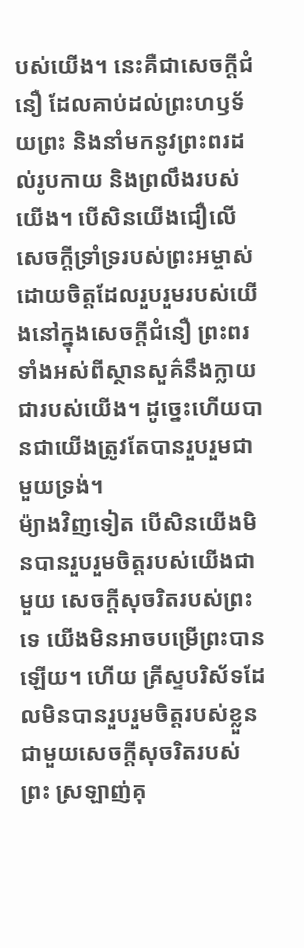បស់យើង។ នេះគឺជាសេចក្តីជំនឿ ដែលគាប់ដល់ព្រះហឫទ័យព្រះ និងនាំមកនូវព្រះពរដល់រូបកាយ និងព្រលឹងរបស់យើង។ បើសិនយើងជឿលើសេចក្តីទ្រាំទ្ររបស់ព្រះអម្ចាស់ ដោយចិត្តដែលរួបរួមរបស់យើងនៅក្នុងសេចក្តីជំនឿ ព្រះពរទាំងអស់ពីស្ថានសួគ៌នឹងក្លាយជារបស់យើង។ ដូច្នេះហើយបានជាយើងត្រូវតែបានរួបរួមជាមួយទ្រង់។
ម៉្យាងវិញទៀត បើសិនយើងមិនបានរួបរួមចិត្តរបស់យើងជាមួយ សេចក្តីសុចរិតរបស់ព្រះទេ យើងមិនអាចបម្រើព្រះបានឡើយ។ ហើយ គ្រីស្ទបរិស័ទដែលមិនបានរួបរួមចិត្តរបស់ខ្លួន ជាមួយសេចក្តីសុចរិតរបស់ព្រះ ស្រឡាញ់គុ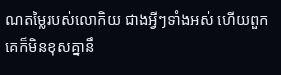ណតម្លៃរបស់លោកិយ ជាងអ្វីៗទាំងអស់ ហើយពួកគេក៏មិនខុសគ្នានឹ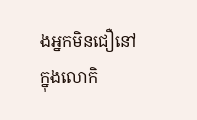ងអ្នកមិនជឿនៅក្នុងលោកិ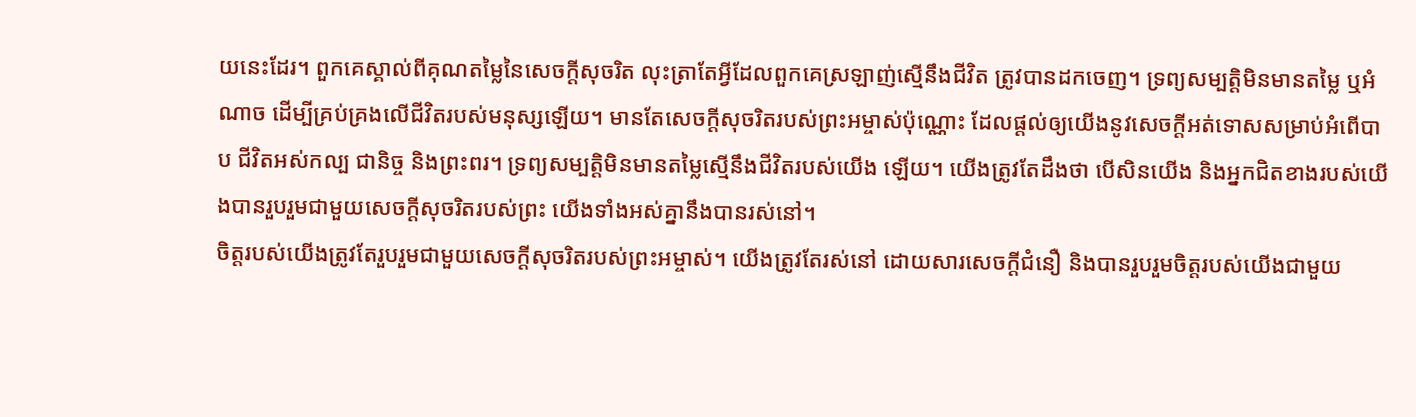យនេះដែរ។ ពួកគេស្គាល់ពីគុណតម្លៃនៃសេចក្តីសុចរិត លុះត្រាតែអ្វីដែលពួកគេស្រឡាញ់ស្មើនឹងជីវិត ត្រូវបានដកចេញ។ ទ្រព្យសម្បត្តិមិនមានតម្លៃ ឬអំណាច ដើម្បីគ្រប់គ្រងលើជីវិតរបស់មនុស្សឡើយ។ មានតែសេចក្តីសុចរិតរបស់ព្រះអម្ចាស់ប៉ុណ្ណោះ ដែលផ្តល់ឲ្យយើងនូវសេចក្តីអត់ទោសសម្រាប់អំពើបាប ជីវិតអស់កល្ប ជានិច្ច និងព្រះពរ។ ទ្រព្យសម្បត្តិមិនមានតម្លៃស្មើនឹងជីវិតរបស់យើង ឡើយ។ យើងត្រូវតែដឹងថា បើសិនយើង និងអ្នកជិតខាងរបស់យើងបានរួបរួមជាមួយសេចក្តីសុចរិតរបស់ព្រះ យើងទាំងអស់គ្នានឹងបានរស់នៅ។
ចិត្តរបស់យើងត្រូវតែរួបរួមជាមួយសេចក្តីសុចរិតរបស់ព្រះអម្ចាស់។ យើងត្រូវតែរស់នៅ ដោយសារសេចក្តីជំនឿ និងបានរួបរួមចិត្តរបស់យើងជាមួយ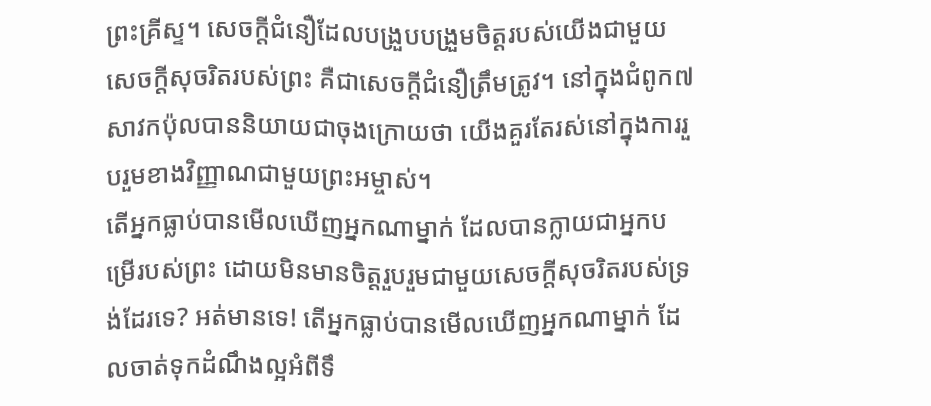ព្រះគ្រីស្ទ។ សេចក្តីជំនឿដែលបង្រួបបង្រួមចិត្តរបស់យើងជាមួយសេចក្តីសុចរិតរបស់ព្រះ គឺជាសេចក្តីជំនឿត្រឹមត្រូវ។ នៅក្នុងជំពូក៧ សាវកប៉ុលបាននិយាយជាចុងក្រោយថា យើងគួរតែរស់នៅក្នុងការរួបរួមខាងវិញ្ញាណជាមួយព្រះអម្ចាស់។
តើអ្នកធ្លាប់បានមើលឃើញអ្នកណាម្នាក់ ដែលបានក្លាយជាអ្នកបម្រើរបស់ព្រះ ដោយមិនមានចិត្តរួបរួមជាមួយសេចក្តីសុចរិតរបស់ទ្រង់ដែរទេ? អត់មានទេ! តើអ្នកធ្លាប់បានមើលឃើញអ្នកណាម្នាក់ ដែលចាត់ទុកដំណឹងល្អអំពីទឹ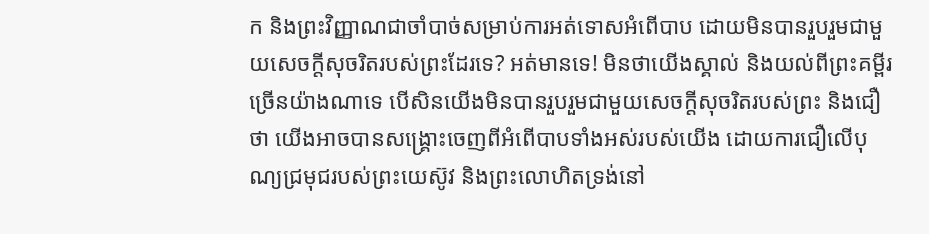ក និងព្រះវិញ្ញាណជាចាំបាច់សម្រាប់ការអត់ទោសអំពើបាប ដោយមិនបានរួបរួមជាមួយសេចក្តីសុចរិតរបស់ព្រះដែរទេ? អត់មានទេ! មិនថាយើងស្គាល់ និងយល់ពីព្រះគម្ពីរច្រើនយ៉ាងណាទេ បើសិនយើងមិនបានរួបរួមជាមួយសេចក្តីសុចរិតរបស់ព្រះ និងជឿថា យើងអាចបានសង្រ្គោះចេញពីអំពើបាបទាំងអស់របស់យើង ដោយការជឿលើបុណ្យជ្រមុជរបស់ព្រះយេស៊ូវ និងព្រះលោហិតទ្រង់នៅ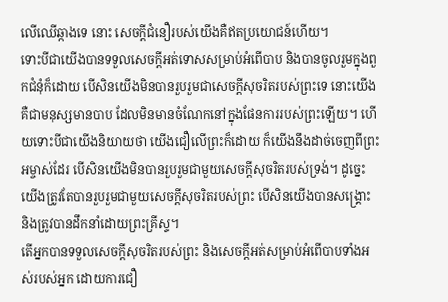លើឈើឆ្កាងទេ នោះ សេចក្តីជំនឿរបស់យើងគឺឥតប្រយោជន៍ហើយ។
ទោះបីជាយើងបានទទួលសេចក្តីអត់ទោសសម្រាប់អំពើបាប និងបានចូលរួមក្នុងពួកជំនុំក៏ដោយ បើសិនយើងមិនបានរួបរួមជាសេចក្តីសុចរិតរបស់ព្រះទេ នោះយើងគឺជាមនុស្សមានបាប ដែលមិនមានចំណែកនៅក្នុងផែនការរបស់ព្រះឡើយ។ ហើយទោះបីជាយើងនិយាយថា យើងជឿលើព្រះក៏ដោយ ក៏យើងនឹងដាច់ចេញពីព្រះអម្ចាស់ដែរ បើសិនយើងមិនបានរួបរួមជាមួយសេចក្តីសុចរិតរបស់ទ្រង់។ ដូច្នេះ យើងត្រូវតែបានរួបរួមជាមួយសេចក្តីសុចរិតរបស់ព្រះ បើសិនយើងបានសង្រ្គោះ និងត្រូវបានដឹកនាំដោយព្រះគ្រីស្ទ។
តើអ្នកបានទទួលសេចក្តីសុចរិតរបស់ព្រះ និងសេចក្តីអត់សម្រាប់អំពើបាបទាំងអស់របស់អ្នក ដោយការជឿ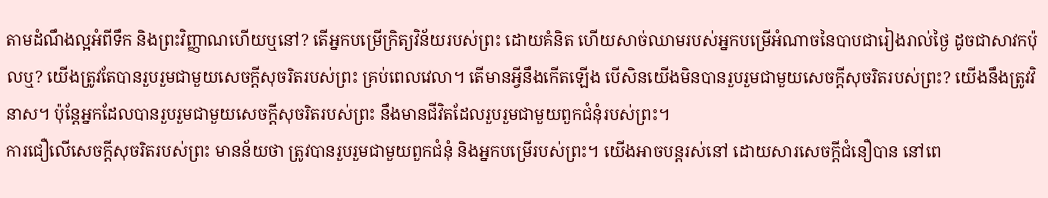តាមដំណឹងល្អអំពីទឹក និងព្រះវិញ្ញាណហើយឬនៅ? តើអ្នកបម្រើក្រិត្យវិន័យរបស់ព្រះ ដោយគំនិត ហើយសាច់ឈាមរបស់អ្នកបម្រើអំណាចនៃបាបជារៀងរាល់ថ្ងៃ ដូចជាសាវកប៉ុលឬ? យើងត្រូវតែបានរួបរួមជាមួយសេចក្តីសុចរិតរបស់ព្រះ គ្រប់ពេលវេលា។ តើមានអ្វីនឹងកើតឡើង បើសិនយើងមិនបានរួបរួមជាមួយសេចក្តីសុចរិតរបស់ព្រះ? យើងនឹងត្រូវវិនាស។ ប៉ុន្តែអ្នកដែលបានរួបរួមជាមួយសេចក្តីសុចរិតរបស់ព្រះ នឹងមានជីវិតដែលរួបរួមជាមួយពួកជំនុំរបស់ព្រះ។
ការជឿលើសេចក្តីសុចរិតរបស់ព្រះ មានន័យថា ត្រូវបានរួបរួមជាមួយពួកជំនុំ និងអ្នកបម្រើរបស់ព្រះ។ យើងអាចបន្តរស់នៅ ដោយសារសេចក្តីជំនឿបាន នៅពេ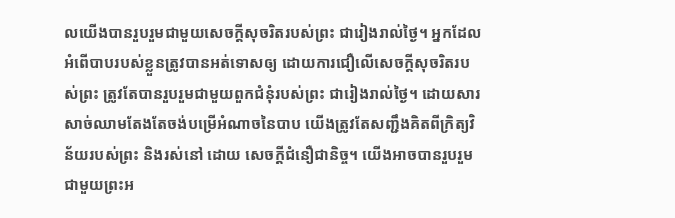លយើងបានរួបរួមជាមួយសេចក្តីសុចរិតរបស់ព្រះ ជារៀងរាល់ថ្ងៃ។ អ្នកដែលអំពើបាបរបស់ខ្លួនត្រូវបានអត់ទោសឲ្យ ដោយការជឿលើសេចក្តីសុចរិតរបស់ព្រះ ត្រូវតែបានរួបរួមជាមួយពួកជំនុំរបស់ព្រះ ជារៀងរាល់ថ្ងៃ។ ដោយសារសាច់ឈាមតែងតែចង់បម្រើអំណាចនៃបាប យើងត្រូវតែសញ្ជឹងគិតពីក្រិត្យវិន័យរបស់ព្រះ និងរស់នៅ ដោយ សេចក្តីជំនឿជានិច្ច។ យើងអាចបានរួបរួមជាមួយព្រះអ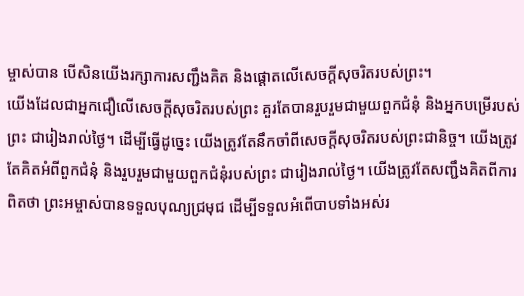ម្ចាស់បាន បើសិនយើងរក្សាការសញ្ជឹងគិត និងផ្តោតលើសេចក្តីសុចរិតរបស់ព្រះ។
យើងដែលជាអ្នកជឿលើសេចក្តីសុចរិតរបស់ព្រះ គួរតែបានរួបរួមជាមួយពួកជំនុំ និងអ្នកបម្រើរបស់ព្រះ ជារៀងរាល់ថ្ងៃ។ ដើម្បីធ្វើដូច្នេះ យើងត្រូវតែនឹកចាំពីសេចក្តីសុចរិតរបស់ព្រះជានិច្ច។ យើងត្រូវតែគិតអំពីពួកជំនុំ និងរួបរួមជាមួយពួកជំនុំរបស់ព្រះ ជារៀងរាល់ថ្ងៃ។ យើងត្រូវតែសញ្ជឹងគិតពីការពិតថា ព្រះអម្ចាស់បានទទួលបុណ្យជ្រមុជ ដើម្បីទទួលអំពើបាបទាំងអស់រ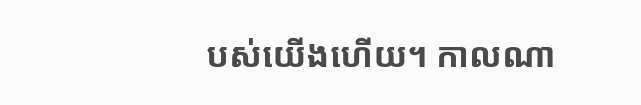បស់យើងហើយ។ កាលណា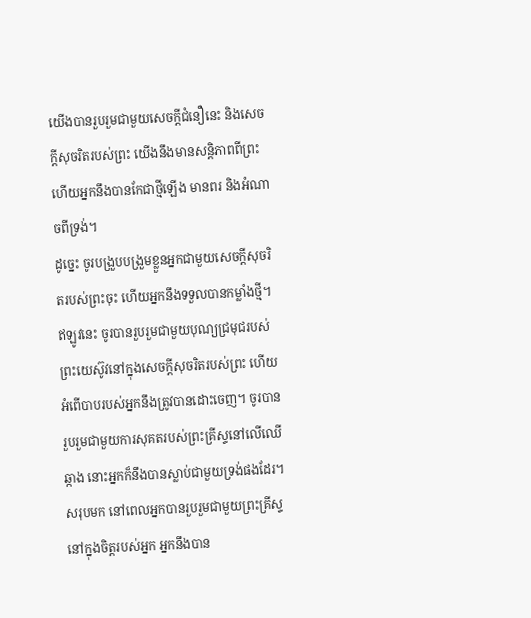យើងបានរួបរួមជាមួយសេចក្តីជំនឿនេះ និងសេចក្តីសុចរិតរបស់ព្រះ យើងនឹងមានសន្តិភាពពីព្រះ ហើយអ្នកនឹងបានកែជាថ្មីឡើង មានពរ និងអំណាចពីទ្រង់។
ដូច្នេះ ចូរបង្រួបបង្រួមខ្លួនអ្នកជាមួយសេចក្តីសុចរិតរបស់ព្រះចុះ ហើយអ្នកនឹងទទួលបានកម្លាំងថ្មី។ ឥឡូវនេះ ចូរបានរួបរួមជាមួយបុណ្យជ្រមុជរបស់ព្រះយេស៊ូវនៅក្នុងសេចក្តីសុចរិតរបស់ព្រះ ហើយអំពើបាបរបស់អ្នកនឹងត្រូវបានដោះចេញ។ ចូរបានរួបរួមជាមួយការសុគតរបស់ព្រះគ្រីស្ទនៅលើឈើឆ្កាង នោះអ្នកក៏នឹងបានស្លាប់ជាមួយទ្រង់ផងដែរ។ សរុបមក នៅពេលអ្នកបានរួបរួមជាមួយព្រះគ្រីស្ទនៅក្នុងចិត្តរបស់អ្នក អ្នកនឹងបាន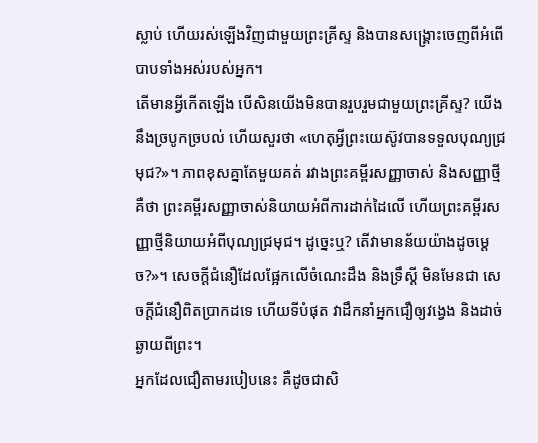ស្លាប់ ហើយរស់ឡើងវិញជាមួយព្រះគ្រីស្ទ និងបានសង្រ្គោះចេញពីអំពើបាបទាំងអស់របស់អ្នក។
តើមានអ្វីកើតឡើង បើសិនយើងមិនបានរួបរួមជាមួយព្រះគ្រីស្ទ? យើងនឹងច្របូកច្របល់ ហើយសួរថា «ហេតុអ្វីព្រះយេស៊ូវបានទទួលបុណ្យជ្រមុជ?»។ ភាពខុសគ្នាតែមួយគត់ រវាងព្រះគម្ពីរសញ្ញាចាស់ និងសញ្ញាថ្មីគឺថា ព្រះគម្ពីរសញ្ញាចាស់និយាយអំពីការដាក់ដៃលើ ហើយព្រះគម្ពីរសញ្ញាថ្មីនិយាយអំពីបុណ្យជ្រមុជ។ ដូច្នេះឬ? តើវាមានន័យយ៉ាងដូចម្តេច?»។ សេចក្តីជំនឿដែលផ្អែកលើចំណេះដឹង និងទ្រឹស្តី មិនមែនជា សេចក្តីជំនឿពិតប្រាកដទេ ហើយទីបំផុត វាដឹកនាំអ្នកជឿឲ្យវង្វេង និងដាច់ឆ្ងាយពីព្រះ។
អ្នកដែលជឿតាមរបៀបនេះ គឺដូចជាសិ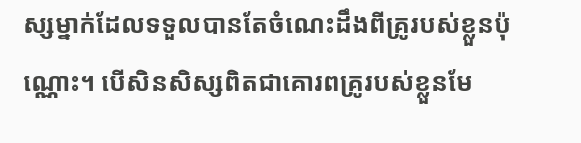ស្សម្នាក់ដែលទទួលបានតែចំណេះដឹងពីគ្រូរបស់ខ្លួនប៉ុណ្ណោះ។ បើសិនសិស្សពិតជាគោរពគ្រូរបស់ខ្លួនមែ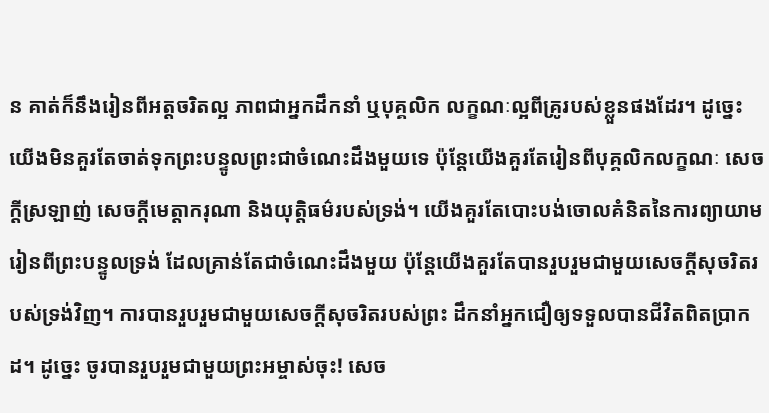ន គាត់ក៏នឹងរៀនពីអត្តចរិតល្អ ភាពជាអ្នកដឹកនាំ ឬបុគ្គលិក លក្ខណៈល្អពីគ្រូរបស់ខ្លួនផងដែរ។ ដូច្នេះ យើងមិនគួរតែចាត់ទុកព្រះបន្ទូលព្រះជាចំណេះដឹងមួយទេ ប៉ុន្តែយើងគួរតែរៀនពីបុគ្គលិកលក្ខណៈ សេចក្តីស្រឡាញ់ សេចក្តីមេត្តាករុណា និងយុត្តិធម៌របស់ទ្រង់។ យើងគួរតែបោះបង់ចោលគំនិតនៃការព្យាយាមរៀនពីព្រះបន្ទូលទ្រង់ ដែលគ្រាន់តែជាចំណេះដឹងមួយ ប៉ុន្តែយើងគួរតែបានរួបរួមជាមួយសេចក្តីសុចរិតរបស់ទ្រង់វិញ។ ការបានរួបរួមជាមួយសេចក្តីសុចរិតរបស់ព្រះ ដឹកនាំអ្នកជឿឲ្យទទួលបានជីវិតពិតប្រាកដ។ ដូច្នេះ ចូរបានរួបរួមជាមួយព្រះអម្ចាស់ចុះ! សេច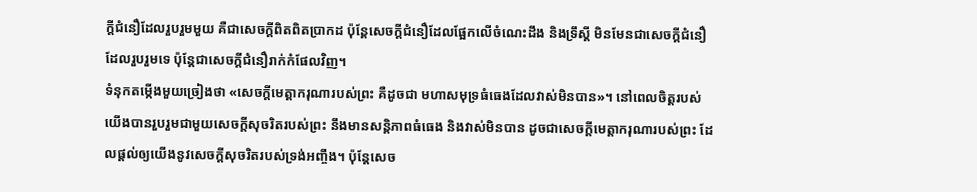ក្តីជំនឿដែលរួបរួមមួយ គឺជាសេចក្តីពិតពិតប្រាកដ ប៉ុន្តែសេចក្តីជំនឿដែលផ្អែកលើចំណេះដឹង និងទ្រឹស្តី មិនមែនជាសេចក្តីជំនឿដែលរួបរួមទេ ប៉ុន្តែជាសេចក្តីជំនឿរាក់កំផែលវិញ។
ទំនុកតម្កើងមួយច្រៀងថា «សេចក្តីមេត្តាករុណារបស់ព្រះ គឺដូចជា មហាសមុទ្រធំធេងដែលវាស់មិនបាន»។ នៅពេលចិត្តរបស់យើងបានរួបរួមជាមួយសេចក្តីសុចរិតរបស់ព្រះ នឹងមានសន្តិភាពធំធេង និងវាស់មិនបាន ដូចជាសេចក្តីមេត្តាករុណារបស់ព្រះ ដែលផ្តល់ឲ្យយើងនូវសេចក្តីសុចរិតរបស់ទ្រង់អញ្ចឹង។ ប៉ុន្តែសេច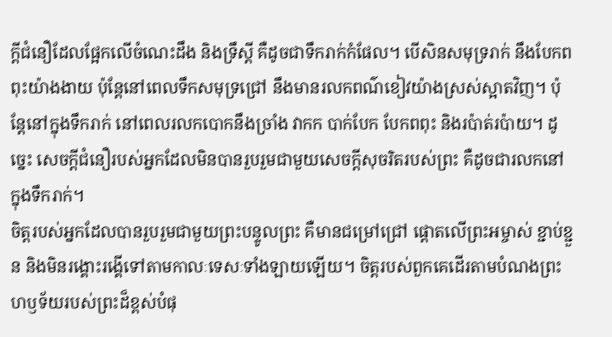ក្តីជំនឿដែលផ្អែកលើចំណេះដឹង និងទ្រឹស្តី គឺដូចជាទឹករាក់កំផែល។ បើសិនសមុទ្ររាក់ នឹងបែកពពុះយ៉ាងងាយ ប៉ុន្តែនៅពេលទឹកសមុទ្រជ្រៅ នឹងមានរលកពណ៌ខៀវយ៉ាងស្រស់ស្អាតវិញ។ ប៉ុន្តែនៅក្នុងទឹករាក់ នៅពេលរលកបោកនឹងច្រាំង វាកក បាក់បែក បែកពពុះ និងរប៉ាត់រប៉ាយ។ ដូច្នេះ សេចក្តីជំនឿរបស់អ្នកដែលមិនបានរួបរួមជាមួយសេចក្តីសុចរិតរបស់ព្រះ គឺដូចជារលកនៅក្នុងទឹករាក់។
ចិត្តរបស់អ្នកដែលបានរួបរួមជាមួយព្រះបន្ទូលព្រះ គឺមានជម្រៅជ្រៅ ផ្តោតលើព្រះអម្ចាស់ ខ្ជាប់ខ្ជួន និងមិនរង្គោះរង្គើទៅតាមកាលៈទេសៈទាំងឡាយឡើយ។ ចិត្តរបស់ពួកគេដើរតាមបំណងព្រះហឫទ័យរបស់ព្រះដ៏ខ្ពស់បំផុ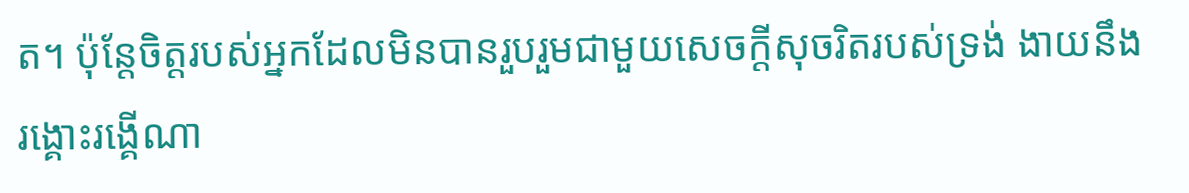ត។ ប៉ុន្តែចិត្តរបស់អ្នកដែលមិនបានរួបរួមជាមួយសេចក្តីសុចរិតរបស់ទ្រង់ ងាយនឹងរង្គោះរង្គើណា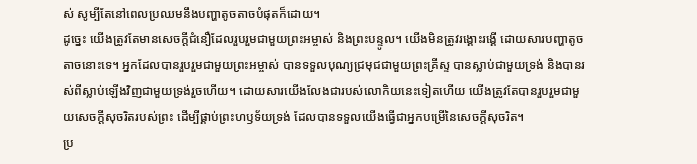ស់ សូម្បីតែនៅពេលប្រឈមនឹងបញ្ហាតូចតាចបំផុតក៏ដោយ។
ដូច្នេះ យើងត្រូវតែមានសេចក្តីជំនឿដែលរួបរួមជាមួយព្រះអម្ចាស់ និងព្រះបន្ទូល។ យើងមិនត្រូវរង្គោះរង្គើ ដោយសារបញ្ហាតូចតាចនោះទេ។ អ្នកដែលបានរួបរួមជាមួយព្រះអម្ចាស់ បានទទួលបុណ្យជ្រមុជជាមួយព្រះគ្រីស្ទ បានស្លាប់ជាមួយទ្រង់ និងបានរស់ពីស្លាប់ឡើងវិញជាមួយទ្រង់រួចហើយ។ ដោយសារយើងលែងជារបស់លោកិយនេះទៀតហើយ យើងត្រូវតែបានរួបរួមជាមួយសេចក្តីសុចរិតរបស់ព្រះ ដើម្បីផ្គាប់ព្រះហឫទ័យទ្រង់ ដែលបានទទួលយើងធ្វើជាអ្នកបម្រើនៃសេចក្តីសុចរិត។
ប្រ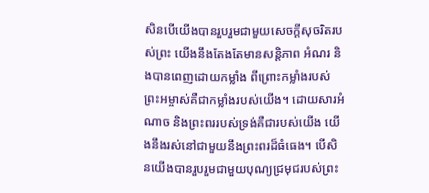សិនបើយើងបានរួបរួមជាមួយសេចក្តីសុចរិតរបស់ព្រះ យើងនឹងតែងតែមានសន្តិភាព អំណរ និងបានពេញដោយកម្លាំង ពីព្រោះកម្លាំងរបស់ព្រះអម្ចាស់គឺជាកម្លាំងរបស់យើង។ ដោយសារអំណាច និងព្រះពររបស់ទ្រង់គឺជារបស់យើង យើងនឹងរស់នៅជាមួយនឹងព្រះពរដ៏ធំធេង។ បើសិនយើងបានរួបរួមជាមួយបុណ្យជ្រមុជរបស់ព្រះ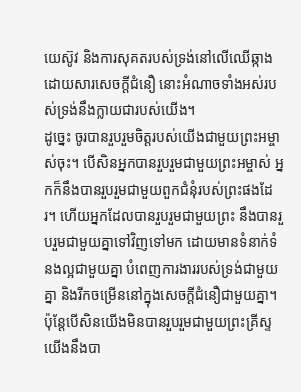យេស៊ូវ និងការសុគតរបស់ទ្រង់នៅលើឈើឆ្កាង ដោយសារសេចក្តីជំនឿ នោះអំណាចទាំងអស់របស់ទ្រង់នឹងក្លាយជារបស់យើង។
ដូច្នេះ ចូរបានរួបរួមចិត្តរបស់យើងជាមួយព្រះអម្ចាស់ចុះ។ បើសិនអ្នកបានរួបរួមជាមួយព្រះអម្ចាស់ អ្នកក៏នឹងបានរួបរួមជាមួយពួកជំនុំរបស់ព្រះផងដែរ។ ហើយអ្នកដែលបានរួបរួមជាមួយព្រះ នឹងបានរួបរួមជាមួយគ្នាទៅវិញទៅមក ដោយមានទំនាក់ទំនងល្អជាមួយគ្នា បំពេញការងាររបស់ទ្រង់ជាមួយគ្នា និងរីកចម្រើននៅក្នុងសេចក្តីជំនឿជាមួយគ្នា។
ប៉ុន្តែបើសិនយើងមិនបានរួបរួមជាមួយព្រះគ្រីស្ទ យើងនឹងបា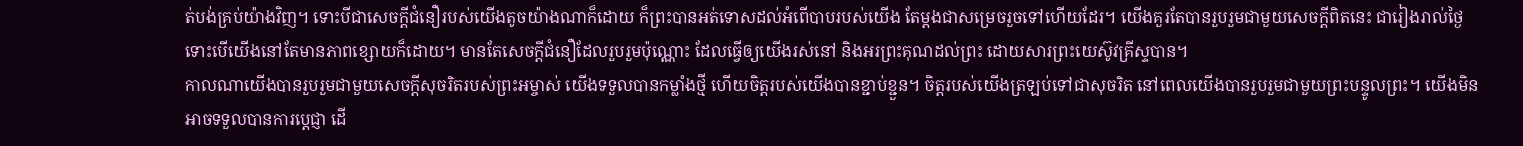ត់បង់គ្រប់យ៉ាងវិញ។ ទោះបីជាសេចក្តីជំនឿរបស់យើងតូចយ៉ាងណាក៏ដោយ ក៏ព្រះបានអត់ទោសដល់អំពើបាបរបស់យើង តែម្តងជាសម្រេចរួចទៅហើយដែរ។ យើងគួរតែបានរួបរួមជាមួយសេចក្តីពិតនេះ ជារៀងរាល់ថ្ងៃ ទោះបើយើងនៅតែមានភាពខ្សោយក៏ដោយ។ មានតែសេចក្តីជំនឿដែលរួបរួមប៉ុណ្ណោះ ដែលធ្វើឲ្យយើងរស់នៅ និងអរព្រះគុណដល់ព្រះ ដោយសារព្រះយេស៊ូវគ្រីស្ទបាន។
កាលណាយើងបានរួបរួមជាមួយសេចក្តីសុចរិតរបស់ព្រះអម្ចាស់ យើងទទួលបានកម្លាំងថ្មី ហើយចិត្តរបស់យើងបានខ្ជាប់ខ្ជួន។ ចិត្តរបស់យើងត្រឡប់ទៅជាសុចរិត នៅពេលយើងបានរួបរួមជាមួយព្រះបន្ទូលព្រះ។ យើងមិនអាចទទួលបានការប្តេជ្ញា ដើ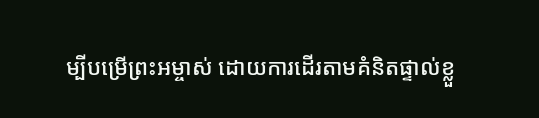ម្បីបម្រើព្រះអម្ចាស់ ដោយការដើរតាមគំនិតផ្ទាល់ខ្លួ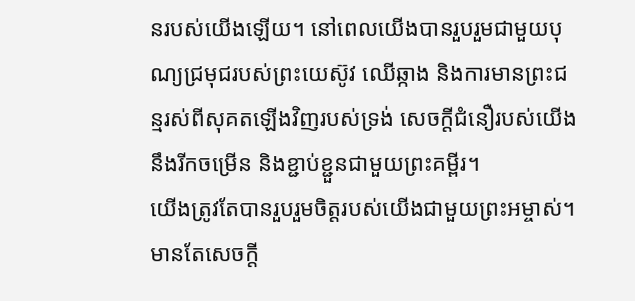នរបស់យើងឡើយ។ នៅពេលយើងបានរួបរួមជាមួយបុណ្យជ្រមុជរបស់ព្រះយេស៊ូវ ឈើឆ្កាង និងការមានព្រះជន្មរស់ពីសុគតឡើងវិញរបស់ទ្រង់ សេចក្តីជំនឿរបស់យើងនឹងរីកចម្រើន និងខ្ជាប់ខ្ជួនជាមួយព្រះគម្ពីរ។
យើងត្រូវតែបានរួបរួមចិត្តរបស់យើងជាមួយព្រះអម្ចាស់។ មានតែសេចក្តី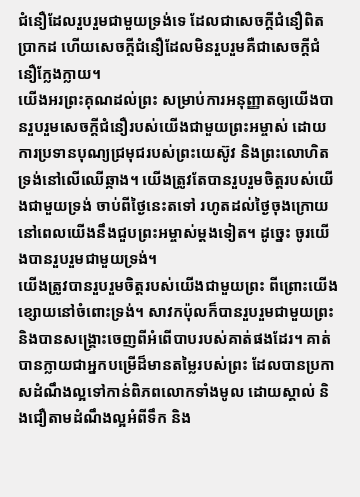ជំនឿដែលរួបរួមជាមួយទ្រង់ទេ ដែលជាសេចក្តីជំនឿពិតប្រាកដ ហើយសេចក្តីជំនឿដែលមិនរួបរួមគឺជាសេចក្តីជំនឿក្លែងក្លាយ។
យើងអរព្រះគុណដល់ព្រះ សម្រាប់ការអនុញ្ញាតឲ្យយើងបានរួបរួមសេចក្តីជំនឿរបស់យើងជាមួយព្រះអម្ចាស់ ដោយការប្រទានបុណ្យជ្រមុជរបស់ព្រះយេស៊ូវ និងព្រះលោហិតទ្រង់នៅលើឈើឆ្កាង។ យើងត្រូវតែបានរួបរួមចិត្តរបស់យើងជាមួយទ្រង់ ចាប់ពីថ្ងៃនេះតទៅ រហូតដល់ថ្ងៃចុងក្រោយ នៅពេលយើងនឹងជួបព្រះអម្ចាស់ម្តងទៀត។ ដូច្នេះ ចូរយើងបានរួបរួមជាមួយទ្រង់។
យើងត្រូវបានរួបរួមចិត្តរបស់យើងជាមួយព្រះ ពីព្រោះយើងខ្សោយនៅចំពោះទ្រង់។ សាវកប៉ុលក៏បានរួបរួមជាមួយព្រះ និងបានសង្រ្គោះចេញពីអំពើបាបរបស់គាត់ផងដែរ។ គាត់បានក្លាយជាអ្នកបម្រើដ៏មានតម្លៃរបស់ព្រះ ដែលបានប្រកាសដំណឹងល្អទៅកាន់ពិភពលោកទាំងមូល ដោយស្គាល់ និងជឿតាមដំណឹងល្អអំពីទឹក និង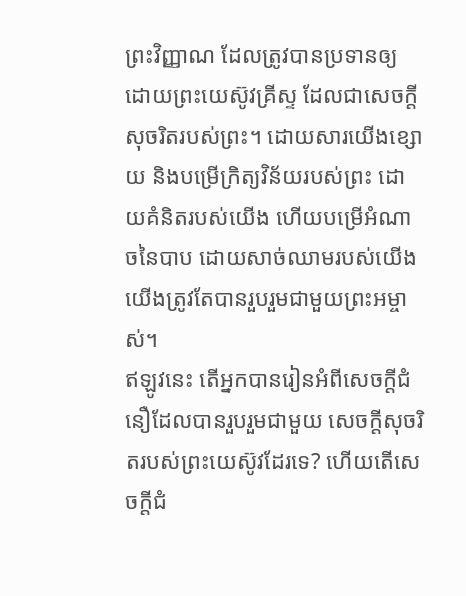ព្រះវិញ្ញាណ ដែលត្រូវបានប្រទានឲ្យ ដោយព្រះយេស៊ូវគ្រីស្ទ ដែលជាសេចក្តីសុចរិតរបស់ព្រះ។ ដោយសារយើងខ្សោយ និងបម្រើក្រិត្យវិន័យរបស់ព្រះ ដោយគំនិតរបស់យើង ហើយបម្រើអំណាចនៃបាប ដោយសាច់ឈាមរបស់យើង យើងត្រូវតែបានរួបរួមជាមួយព្រះអម្ចាស់។
ឥឡូវនេះ តើអ្នកបានរៀនអំពីសេចក្តីជំនឿដែលបានរួបរួមជាមួយ សេចក្តីសុចរិតរបស់ព្រះយេស៊ូវដែរទេ? ហើយតើសេចក្តីជំ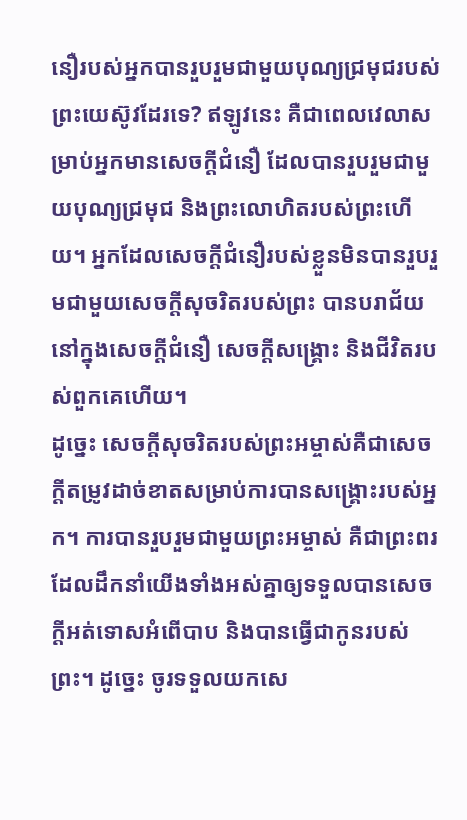នឿរបស់អ្នកបានរួបរួមជាមួយបុណ្យជ្រមុជរបស់ព្រះយេស៊ូវដែរទេ? ឥឡូវនេះ គឺជាពេលវេលាសម្រាប់អ្នកមានសេចក្តីជំនឿ ដែលបានរួបរួមជាមួយបុណ្យជ្រមុជ និងព្រះលោហិតរបស់ព្រះហើយ។ អ្នកដែលសេចក្តីជំនឿរបស់ខ្លួនមិនបានរួបរួមជាមួយសេចក្តីសុចរិតរបស់ព្រះ បានបរាជ័យនៅក្នុងសេចក្តីជំនឿ សេចក្តីសង្រ្គោះ និងជីវិតរបស់ពួកគេហើយ។
ដូច្នេះ សេចក្តីសុចរិតរបស់ព្រះអម្ចាស់គឺជាសេចក្តីតម្រូវដាច់ខាតសម្រាប់ការបានសង្រ្គោះរបស់អ្នក។ ការបានរួបរួមជាមួយព្រះអម្ចាស់ គឺជាព្រះពរ ដែលដឹកនាំយើងទាំងអស់គ្នាឲ្យទទួលបានសេចក្តីអត់ទោសអំពើបាប និងបានធ្វើជាកូនរបស់ព្រះ។ ដូច្នេះ ចូរទទួលយកសេ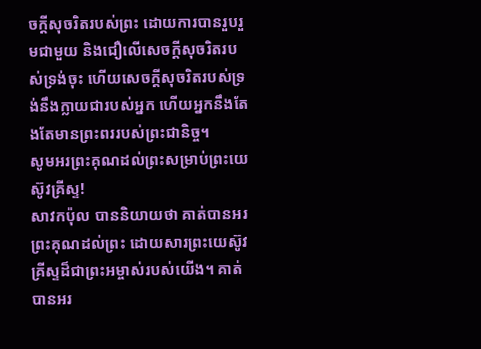ចក្តីសុចរិតរបស់ព្រះ ដោយការបានរួបរួមជាមួយ និងជឿលើសេចក្តីសុចរិតរបស់ទ្រង់ចុះ ហើយសេចក្តីសុចរិតរបស់ទ្រង់នឹងក្លាយជារបស់អ្នក ហើយអ្នកនឹងតែងតែមានព្រះពររបស់ព្រះជានិច្ច។
សូមអរព្រះគុណដល់ព្រះសម្រាប់ព្រះយេស៊ូវគ្រីស្ទ!
សាវកប៉ុល បាននិយាយថា គាត់បានអរព្រះគុណដល់ព្រះ ដោយសារព្រះយេស៊ូវគ្រីស្ទដ៏ជាព្រះអម្ចាស់របស់យើង។ គាត់បានអរ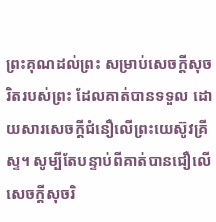ព្រះគុណដល់ព្រះ សម្រាប់សេចក្តីសុចរិតរបស់ព្រះ ដែលគាត់បានទទួល ដោយសារសេចក្តីជំនឿលើព្រះយេស៊ូវគ្រីស្ទ។ សូម្បីតែបន្ទាប់ពីគាត់បានជឿលើសេចក្តីសុចរិ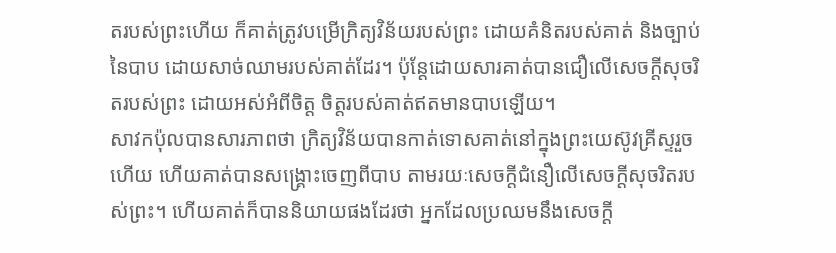តរបស់ព្រះហើយ ក៏គាត់ត្រូវបម្រើក្រិត្យវិន័យរបស់ព្រះ ដោយគំនិតរបស់គាត់ និងច្បាប់នៃបាប ដោយសាច់ឈាមរបស់គាត់ដែរ។ ប៉ុន្តែដោយសារគាត់បានជឿលើសេចក្តីសុចរិតរបស់ព្រះ ដោយអស់អំពីចិត្ត ចិត្តរបស់គាត់ឥតមានបាបឡើយ។
សាវកប៉ុលបានសារភាពថា ក្រិត្យវិន័យបានកាត់ទោសគាត់នៅក្នុងព្រះយេស៊ូវគ្រីស្ទរួចហើយ ហើយគាត់បានសង្រ្គោះចេញពីបាប តាមរយៈសេចក្តីជំនឿលើសេចក្តីសុចរិតរបស់ព្រះ។ ហើយគាត់ក៏បាននិយាយផងដែរថា អ្នកដែលប្រឈមនឹងសេចក្តី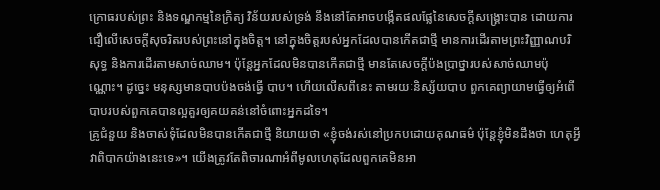ក្រោធរបស់ព្រះ និងទណ្ឌកម្មនៃក្រិត្យ វិន័យរបស់ទ្រង់ នឹងនៅតែអាចបង្កើតផលផ្លែនៃសេចក្តីសង្រ្គោះបាន ដោយការជឿលើសេចក្តីសុចរិតរបស់ព្រះនៅក្នុងចិត្ត។ នៅក្នុងចិត្តរបស់អ្នកដែលបានកើតជាថ្មី មានការដើរតាមព្រះវិញ្ញាណបរិសុទ្ធ និងការដើរតាមសាច់ឈាម។ ប៉ុន្តែអ្នកដែលមិនបានកើតជាថ្មី មានតែសេចក្តីប៉ងប្រាថ្នារបស់សាច់ឈាមប៉ុណ្ណោះ។ ដូច្នេះ មនុស្សមានបាបប៉ងចង់ធ្វើ បាប។ ហើយលើសពីនេះ តាមរយៈនិស្ស័យបាប ពួកគេព្យាយាមធ្វើឲ្យអំពើបាបរបស់ពួកគេបានល្អគួរឲ្យគយគន់នៅចំពោះអ្នកដទៃ។
គ្រូជំនួយ និងចាស់ទុំដែលមិនបានកើតជាថ្មី និយាយថា «ខ្ញុំចង់រស់នៅប្រកបដោយគុណធម៌ ប៉ុន្តែខ្ញុំមិនដឹងថា ហេតុអ្វីវាពិបាកយ៉ាងនេះទេ»។ យើងត្រូវតែពិចារណាអំពីមូលហេតុដែលពួកគេមិនអា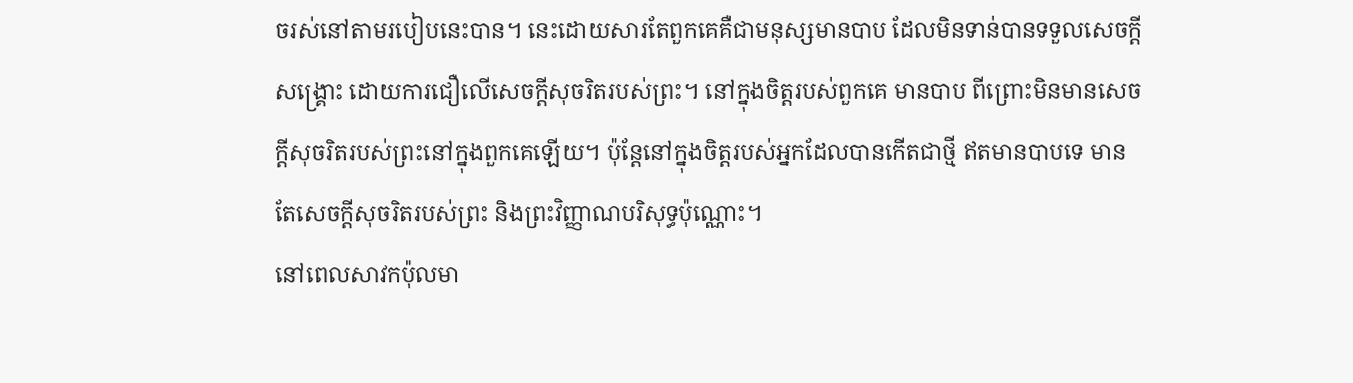ចរស់នៅតាមរបៀបនេះបាន។ នេះដោយសារតែពួកគេគឺជាមនុស្សមានបាប ដែលមិនទាន់បានទទួលសេចក្តីសង្រ្គោះ ដោយការជឿលើសេចក្តីសុចរិតរបស់ព្រះ។ នៅក្នុងចិត្តរបស់ពួកគេ មានបាប ពីព្រោះមិនមានសេចក្តីសុចរិតរបស់ព្រះនៅក្នុងពួកគេឡើយ។ ប៉ុន្តែនៅក្នុងចិត្តរបស់អ្នកដែលបានកើតជាថ្មី ឥតមានបាបទេ មានតែសេចក្តីសុចរិតរបស់ព្រះ និងព្រះវិញ្ញាណបរិសុទ្ធប៉ុណ្ណោះ។
នៅពេលសាវកប៉ុលមា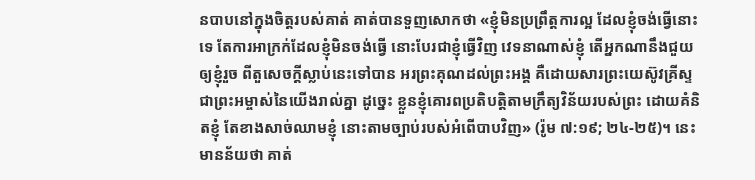នបាបនៅក្នុងចិត្តរបស់គាត់ គាត់បានទួញសោកថា «ខ្ញុំមិនប្រព្រឹត្តការល្អ ដែលខ្ញុំចង់ធ្វើនោះទេ តែការអាក្រក់ដែលខ្ញុំមិនចង់ធ្វើ នោះបែរជាខ្ញុំធ្វើវិញ វេទនាណាស់ខ្ញុំ តើអ្នកណានឹងជួយឲ្យខ្ញុំរួច ពីតួសេចក្តីស្លាប់នេះទៅបាន អរព្រះគុណដល់ព្រះអង្គ គឺដោយសារព្រះយេស៊ូវគ្រីស្ទ ជាព្រះអម្ចាស់នៃយើងរាល់គ្នា ដូច្នេះ ខ្លួនខ្ញុំគោរពប្រតិបត្តិតាមក្រឹត្យវិន័យរបស់ព្រះ ដោយគំនិតខ្ញុំ តែខាងសាច់ឈាមខ្ញុំ នោះតាមច្បាប់របស់អំពើបាបវិញ» (រ៉ូម ៧:១៩; ២៤-២៥)។ នេះមានន័យថា គាត់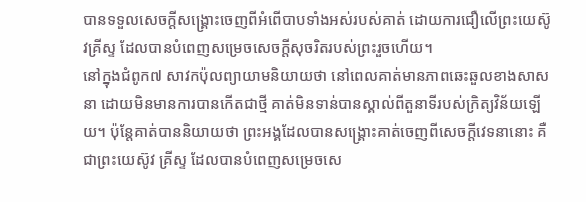បានទទួលសេចក្តីសង្រ្គោះចេញពីអំពើបាបទាំងអស់របស់គាត់ ដោយការជឿលើព្រះយេស៊ូវគ្រីស្ទ ដែលបានបំពេញសម្រេចសេចក្តីសុចរិតរបស់ព្រះរួចហើយ។
នៅក្នុងជំពូក៧ សាវកប៉ុលព្យាយាមនិយាយថា នៅពេលគាត់មានភាពឆេះឆួលខាងសាសនា ដោយមិនមានការបានកើតជាថ្មី គាត់មិនទាន់បានស្គាល់ពីតួនាទីរបស់ក្រិត្យវិន័យឡើយ។ ប៉ុន្តែគាត់បាននិយាយថា ព្រះអង្គដែលបានសង្រ្គោះគាត់ចេញពីសេចក្តីវេទនានោះ គឺជាព្រះយេស៊ូវ គ្រីស្ទ ដែលបានបំពេញសម្រេចសេ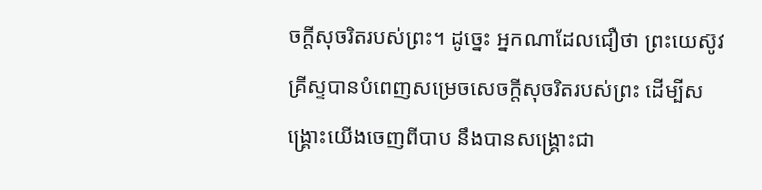ចក្តីសុចរិតរបស់ព្រះ។ ដូច្នេះ អ្នកណាដែលជឿថា ព្រះយេស៊ូវគ្រីស្ទបានបំពេញសម្រេចសេចក្តីសុចរិតរបស់ព្រះ ដើម្បីសង្រ្គោះយើងចេញពីបាប នឹងបានសង្រ្គោះជា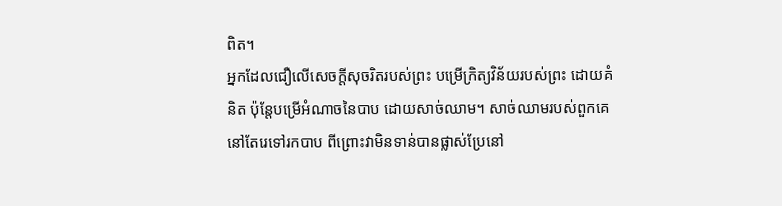ពិត។
អ្នកដែលជឿលើសេចក្តីសុចរិតរបស់ព្រះ បម្រើក្រិត្យវិន័យរបស់ព្រះ ដោយគំនិត ប៉ុន្តែបម្រើអំណាចនៃបាប ដោយសាច់ឈាម។ សាច់ឈាមរបស់ពួកគេនៅតែរេទៅរកបាប ពីព្រោះវាមិនទាន់បានផ្លាស់ប្រែនៅ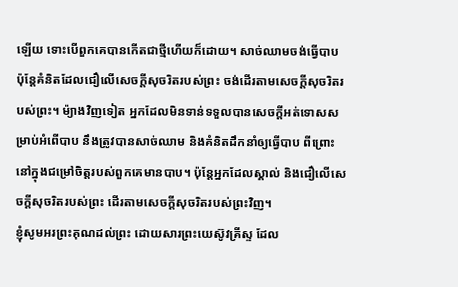ឡើយ ទោះបើពួកគេបានកើតជាថ្មីហើយក៏ដោយ។ សាច់ឈាមចង់ធ្វើបាប ប៉ុន្តែគំនិតដែលជឿលើសេចក្តីសុចរិតរបស់ព្រះ ចង់ដើរតាមសេចក្តីសុចរិតរបស់ព្រះ។ ម៉្យាងវិញទៀត អ្នកដែលមិនទាន់ទទួលបានសេចក្តីអត់ទោសសម្រាប់អំពើបាប នឹងត្រូវបានសាច់ឈាម និងគំនិតដឹកនាំឲ្យធ្វើបាប ពីព្រោះនៅក្នុងជម្រៅចិត្តរបស់ពួកគេមានបាប។ ប៉ុន្តែអ្នកដែលស្គាល់ និងជឿលើសេចក្តីសុចរិតរបស់ព្រះ ដើរតាមសេចក្តីសុចរិតរបស់ព្រះវិញ។
ខ្ញុំសូមអរព្រះគុណដល់ព្រះ ដោយសារព្រះយេស៊ូវគ្រីស្ទ ដែល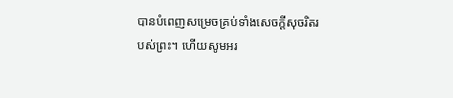បានបំពេញសម្រេចគ្រប់ទាំងសេចក្តីសុចរិតរបស់ព្រះ។ ហើយសូមអរ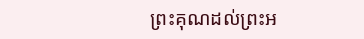ព្រះគុណដល់ព្រះអ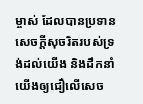ម្ចាស់ ដែលបានប្រទានសេចក្តីសុចរិតរបស់ទ្រង់ដល់យើង និងដឹកនាំយើងឲ្យជឿលើសេច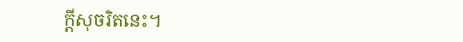ក្តីសុចរិតនេះ។